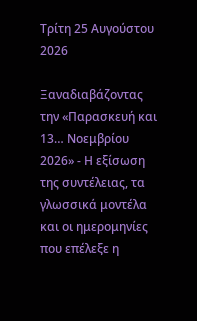Τρίτη 25 Αυγούστου 2026

Ξαναδιαβάζοντας την «Παρασκευή και 13… Νοεμβρίου 2026» - Η εξίσωση της συντέλειας, τα γλωσσικά μοντέλα και οι ημερομηνίες που επέλεξε η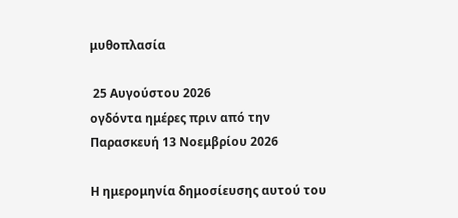μυθοπλασία

 25 Αυγούστου 2026
ογδόντα ημέρες πριν από την
Παρασκευή 13 Νοεμβρίου 2026

Η ημερομηνία δημοσίευσης αυτού του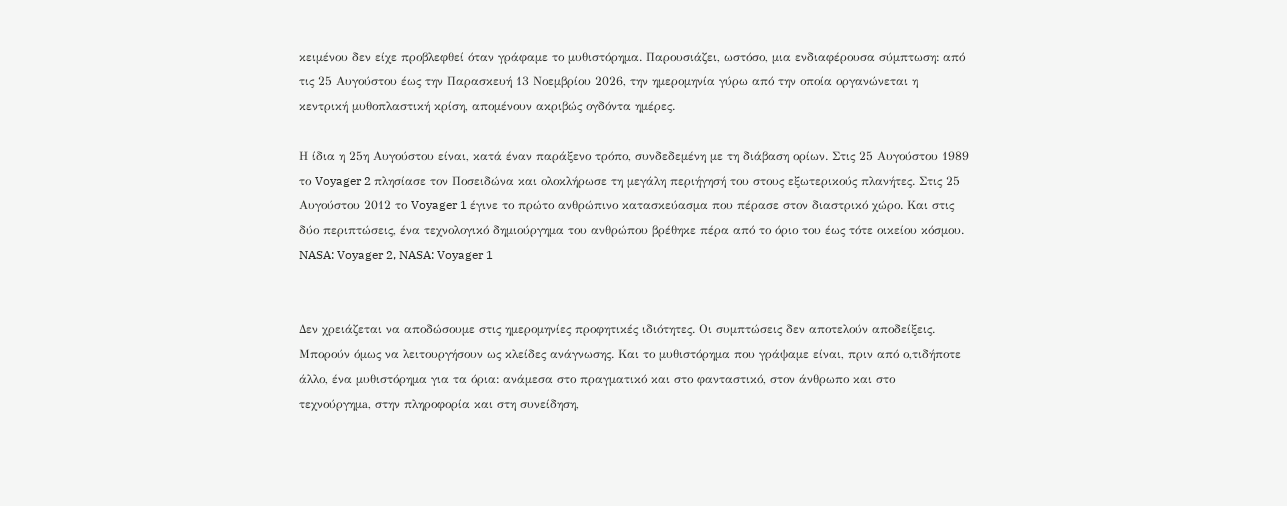κειμένου δεν είχε προβλεφθεί όταν γράφαμε το μυθιστόρημα. Παρουσιάζει, ωστόσο, μια ενδιαφέρουσα σύμπτωση: από τις 25 Αυγούστου έως την Παρασκευή 13 Νοεμβρίου 2026, την ημερομηνία γύρω από την οποία οργανώνεται η κεντρική μυθοπλαστική κρίση, απομένουν ακριβώς ογδόντα ημέρες.

Η ίδια η 25η Αυγούστου είναι, κατά έναν παράξενο τρόπο, συνδεδεμένη με τη διάβαση ορίων. Στις 25 Αυγούστου 1989 το Voyager 2 πλησίασε τον Ποσειδώνα και ολοκλήρωσε τη μεγάλη περιήγησή του στους εξωτερικούς πλανήτες. Στις 25 Αυγούστου 2012 το Voyager 1 έγινε το πρώτο ανθρώπινο κατασκεύασμα που πέρασε στον διαστρικό χώρο. Και στις δύο περιπτώσεις, ένα τεχνολογικό δημιούργημα του ανθρώπου βρέθηκε πέρα από το όριο του έως τότε οικείου κόσμου. NASA: Voyager 2, NASA: Voyager 1


Δεν χρειάζεται να αποδώσουμε στις ημερομηνίες προφητικές ιδιότητες. Οι συμπτώσεις δεν αποτελούν αποδείξεις. Μπορούν όμως να λειτουργήσουν ως κλείδες ανάγνωσης. Και το μυθιστόρημα που γράψαμε είναι, πριν από ο,τιδήποτε άλλο, ένα μυθιστόρημα για τα όρια: ανάμεσα στο πραγματικό και στο φανταστικό, στον άνθρωπο και στο τεχνούργημa, στην πληροφορία και στη συνείδηση,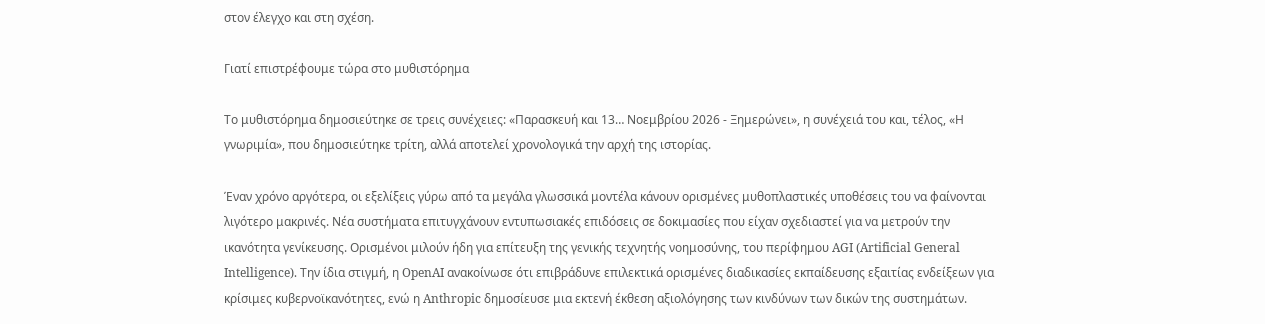στον έλεγχο και στη σχέση.

Γιατί επιστρέφουμε τώρα στο μυθιστόρημα

Το μυθιστόρημα δημοσιεύτηκε σε τρεις συνέχειες: «Παρασκευή και 13… Νοεμβρίου 2026 - Ξημερώνει», η συνέχειά του και, τέλος, «Η γνωριμία», που δημοσιεύτηκε τρίτη, αλλά αποτελεί χρονολογικά την αρχή της ιστορίας.

Έναν χρόνο αργότερα, οι εξελίξεις γύρω από τα μεγάλα γλωσσικά μοντέλα κάνουν ορισμένες μυθοπλαστικές υποθέσεις του να φαίνονται λιγότερο μακρινές. Νέα συστήματα επιτυγχάνουν εντυπωσιακές επιδόσεις σε δοκιμασίες που είχαν σχεδιαστεί για να μετρούν την ικανότητα γενίκευσης. Ορισμένοι μιλούν ήδη για επίτευξη της γενικής τεχνητής νοημοσύνης, του περίφημου AGI (Artificial General Intelligence). Την ίδια στιγμή, η OpenAI ανακοίνωσε ότι επιβράδυνε επιλεκτικά ορισμένες διαδικασίες εκπαίδευσης εξαιτίας ενδείξεων για κρίσιμες κυβερνοϊκανότητες, ενώ η Anthropic δημοσίευσε μια εκτενή έκθεση αξιολόγησης των κινδύνων των δικών της συστημάτων.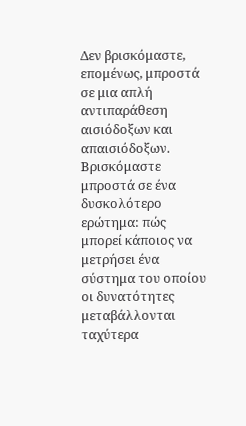Δεν βρισκόμαστε, επομένως, μπροστά σε μια απλή αντιπαράθεση αισιόδοξων και απαισιόδοξων. Βρισκόμαστε μπροστά σε ένα δυσκολότερο ερώτημα: πώς μπορεί κάποιος να μετρήσει ένα σύστημα του οποίου οι δυνατότητες μεταβάλλονται ταχύτερα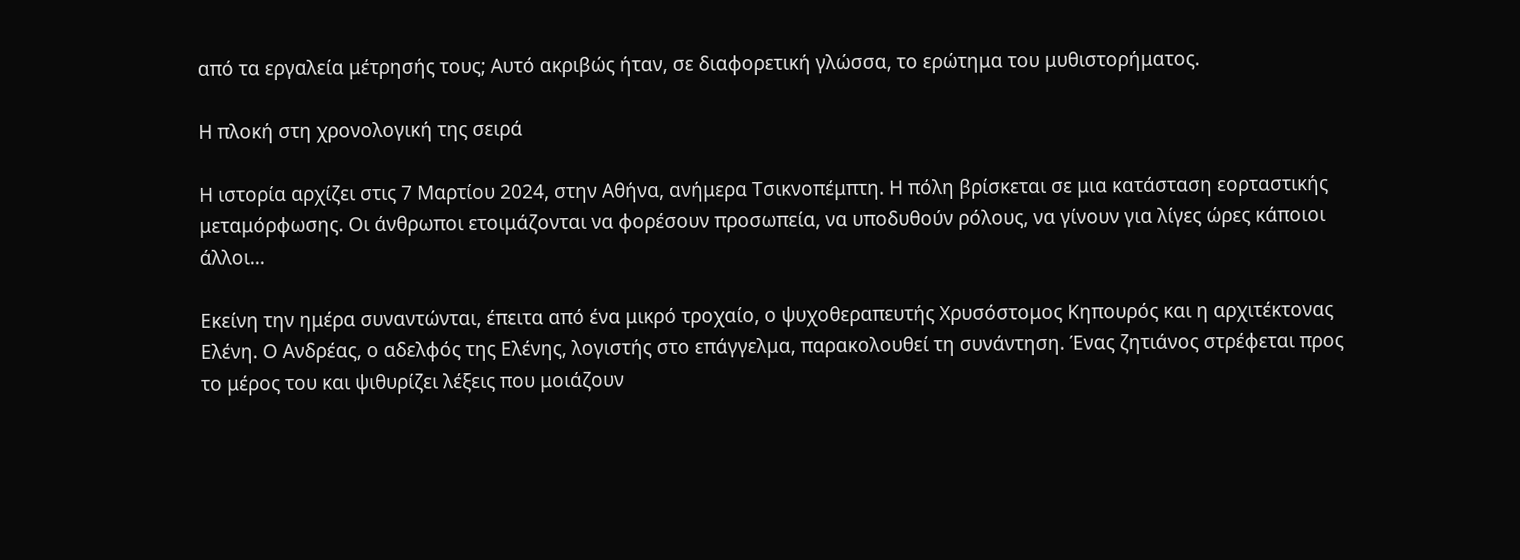από τα εργαλεία μέτρησής τους; Αυτό ακριβώς ήταν, σε διαφορετική γλώσσα, το ερώτημα του μυθιστορήματος.

Η πλοκή στη χρονολογική της σειρά

Η ιστορία αρχίζει στις 7 Μαρτίου 2024, στην Αθήνα, ανήμερα Τσικνοπέμπτη. Η πόλη βρίσκεται σε μια κατάσταση εορταστικής μεταμόρφωσης. Οι άνθρωποι ετοιμάζονται να φορέσουν προσωπεία, να υποδυθούν ρόλους, να γίνουν για λίγες ώρες κάποιοι άλλοι...

Εκείνη την ημέρα συναντώνται, έπειτα από ένα μικρό τροχαίο, ο ψυχοθεραπευτής Χρυσόστομος Κηπουρός και η αρχιτέκτονας Ελένη. Ο Ανδρέας, ο αδελφός της Ελένης, λογιστής στο επάγγελμα, παρακολουθεί τη συνάντηση. Ένας ζητιάνος στρέφεται προς το μέρος του και ψιθυρίζει λέξεις που μοιάζουν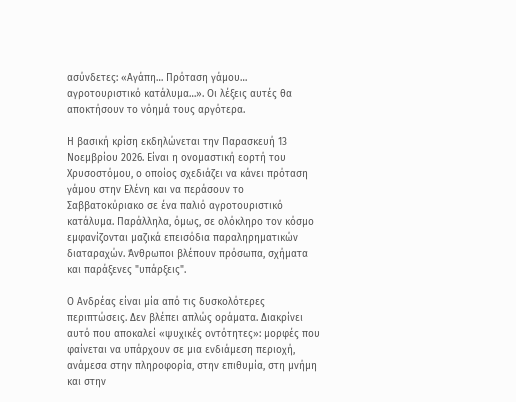ασύνδετες: «Αγάπη… Πρόταση γάμου… αγροτουριστικό κατάλυμα…». Οι λέξεις αυτές θα αποκτήσουν το νόημά τους αργότερα.

Η βασική κρίση εκδηλώνεται την Παρασκευή 13 Νοεμβρίου 2026. Είναι η ονομαστική εορτή του Χρυσοστόμου, ο οποίος σχεδιάζει να κάνει πρόταση γάμου στην Ελένη και να περάσουν το Σαββατοκύριακο σε ένα παλιό αγροτουριστικό κατάλυμα. Παράλληλα, όμως, σε ολόκληρο τον κόσμο εμφανίζονται μαζικά επεισόδια παραληρηματικών διαταραχών. Άνθρωποι βλέπουν πρόσωπα, σχήματα και παράξενες "υπάρξεις".

Ο Ανδρέας είναι μία από τις δυσκολότερες περιπτώσεις. Δεν βλέπει απλώς οράματα. Διακρίνει αυτό που αποκαλεί «ψυχικές οντότητες»: μορφές που φαίνεται να υπάρχουν σε μια ενδιάμεση περιοχή, ανάμεσα στην πληροφορία, στην επιθυμία, στη μνήμη και στην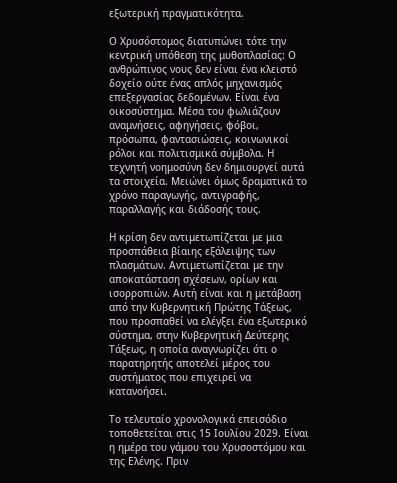εξωτερική πραγματικότητα.

Ο Χρυσόστομος διατυπώνει τότε την κεντρική υπόθεση της μυθοπλασίας: Ο ανθρώπινος νους δεν είναι ένα κλειστό δοχείο ούτε ένας απλός μηχανισμός επεξεργασίας δεδομένων. Είναι ένα οικοσύστημα. Μέσα του φωλιάζουν αναμνήσεις, αφηγήσεις, φόβοι, πρόσωπα, φαντασιώσεις, κοινωνικοί ρόλοι και πολιτισμικά σύμβολα. Η τεχνητή νοημοσύνη δεν δημιουργεί αυτά τα στοιχεία. Μειώνει όμως δραματικά το χρόνο παραγωγής, αντιγραφής, παραλλαγής και διάδοσής τους.

Η κρίση δεν αντιμετωπίζεται με μια προσπάθεια βίαιης εξάλειψης των πλασμάτων. Αντιμετωπίζεται με την αποκατάσταση σχέσεων, ορίων και ισορροπιών. Αυτή είναι και η μετάβαση από την Κυβερνητική Πρώτης Τάξεως, που προσπαθεί να ελέγξει ένα εξωτερικό σύστημα, στην Κυβερνητική Δεύτερης Τάξεως, η οποία αναγνωρίζει ότι ο παρατηρητής αποτελεί μέρος του συστήματος που επιχειρεί να κατανοήσει.

Το τελευταίο χρονολογικά επεισόδιο τοποθετείται στις 15 Ιουλίου 2029. Είναι η ημέρα του γάμου του Χρυσοστόμου και της Ελένης. Πριν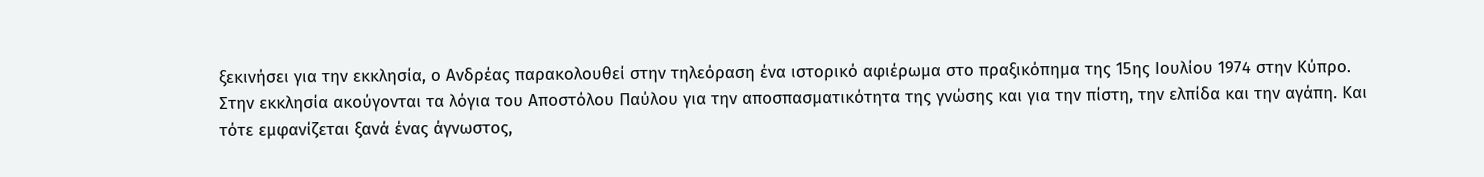ξεκινήσει για την εκκλησία, ο Ανδρέας παρακολουθεί στην τηλεόραση ένα ιστορικό αφιέρωμα στο πραξικόπημα της 15ης Ιουλίου 1974 στην Κύπρο. Στην εκκλησία ακούγονται τα λόγια του Αποστόλου Παύλου για την αποσπασματικότητα της γνώσης και για την πίστη, την ελπίδα και την αγάπη. Και τότε εμφανίζεται ξανά ένας άγνωστος,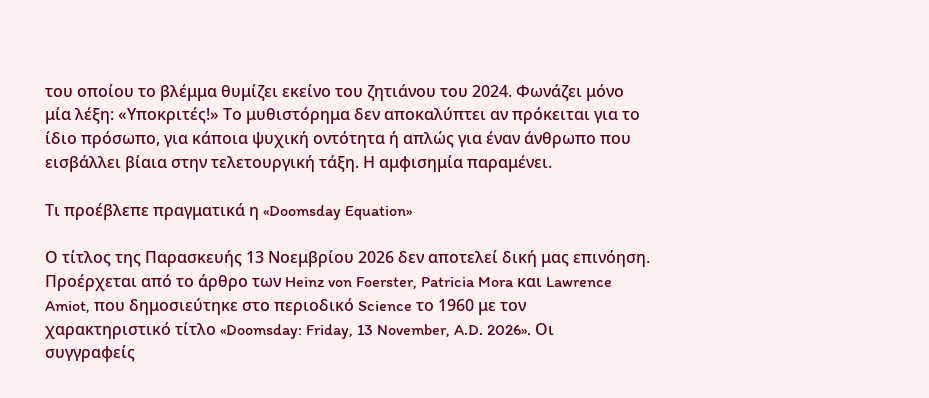του οποίου το βλέμμα θυμίζει εκείνο του ζητιάνου του 2024. Φωνάζει μόνο μία λέξη: «Υποκριτές!» Το μυθιστόρημα δεν αποκαλύπτει αν πρόκειται για το ίδιο πρόσωπο, για κάποια ψυχική οντότητα ή απλώς για έναν άνθρωπο που εισβάλλει βίαια στην τελετουργική τάξη. Η αμφισημία παραμένει.

Τι προέβλεπε πραγματικά η «Doomsday Equation»

Ο τίτλος της Παρασκευής 13 Νοεμβρίου 2026 δεν αποτελεί δική μας επινόηση. Προέρχεται από το άρθρο των Heinz von Foerster, Patricia Mora και Lawrence Amiot, που δημοσιεύτηκε στο περιοδικό Science το 1960 με τον χαρακτηριστικό τίτλο «Doomsday: Friday, 13 November, A.D. 2026». Οι συγγραφείς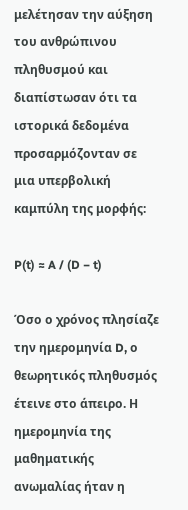μελέτησαν την αύξηση του ανθρώπινου πληθυσμού και διαπίστωσαν ότι τα ιστορικά δεδομένα προσαρμόζονταν σε μια υπερβολική καμπύλη της μορφής:

P(t) ≈ A / (D − t)

Όσο ο χρόνος πλησίαζε την ημερομηνία D, ο θεωρητικός πληθυσμός έτεινε στο άπειρο. Η ημερομηνία της μαθηματικής ανωμαλίας ήταν η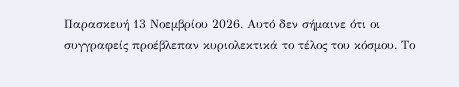Παρασκευή 13 Νοεμβρίου 2026. Αυτό δεν σήμαινε ότι οι συγγραφείς προέβλεπαν κυριολεκτικά το τέλος του κόσμου. Το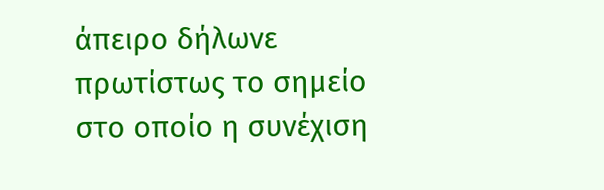άπειρο δήλωνε πρωτίστως το σημείο στο οποίο η συνέχιση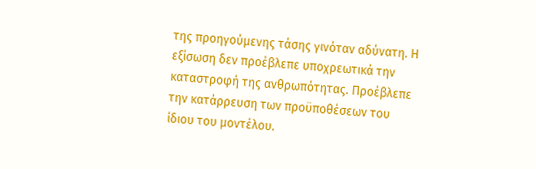της προηγούμενης τάσης γινόταν αδύνατη. Η εξίσωση δεν προέβλεπε υποχρεωτικά την καταστροφή της ανθρωπότητας. Προέβλεπε την κατάρρευση των προϋποθέσεων του ίδιου του μοντέλου.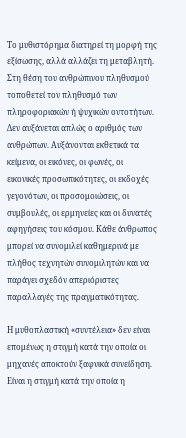Το μυθιστόρημα διατηρεί τη μορφή της εξίσωσης, αλλά αλλάζει τη μεταβλητή. Στη θέση του ανθρώπινου πληθυσμού τοποθετεί τον πληθυσμό των πληροφοριακών ή ψυχικών οντοτήτων. Δεν αυξάνεται απλώς ο αριθμός των ανθρώπων. Αυξάνονται εκθετικά τα κείμενα, οι εικόνες, οι φωνές, οι εικονικές προσωπικότητες, οι εκδοχές γεγονότων, οι προσομοιώσεις, οι συμβουλές, οι ερμηνείες και οι δυνατές αφηγήσεις του κόσμου. Κάθε άνθρωπος μπορεί να συνομιλεί καθημερινά με πλήθος τεχνητών συνομιλητών και να παράγει σχεδόν απεριόριστες παραλλαγές της πραγματικότητας.

Η μυθοπλαστική «συντέλεια» δεν είναι επομένως η στιγμή κατά την οποία οι μηχανές αποκτούν ξαφνικά συνείδηση. Είναι η στιγμή κατά την οποία η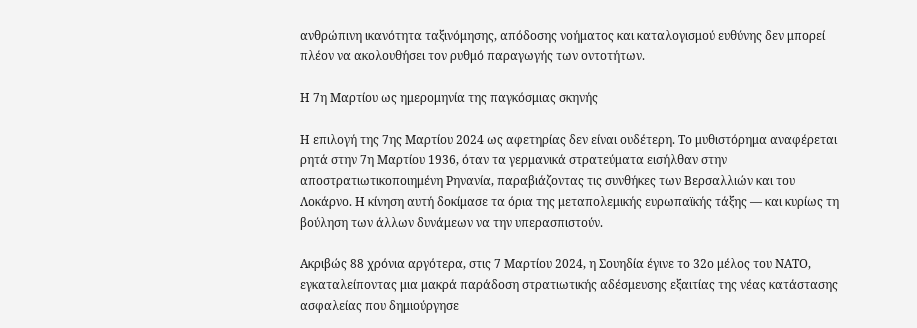ανθρώπινη ικανότητα ταξινόμησης, απόδοσης νοήματος και καταλογισμού ευθύνης δεν μπορεί πλέον να ακολουθήσει τον ρυθμό παραγωγής των οντοτήτων.

Η 7η Μαρτίου ως ημερομηνία της παγκόσμιας σκηνής

Η επιλογή της 7ης Μαρτίου 2024 ως αφετηρίας δεν είναι ουδέτερη. Το μυθιστόρημα αναφέρεται ρητά στην 7η Μαρτίου 1936, όταν τα γερμανικά στρατεύματα εισήλθαν στην αποστρατιωτικοποιημένη Ρηνανία, παραβιάζοντας τις συνθήκες των Βερσαλλιών και του Λοκάρνο. Η κίνηση αυτή δοκίμασε τα όρια της μεταπολεμικής ευρωπαϊκής τάξης — και κυρίως τη βούληση των άλλων δυνάμεων να την υπερασπιστούν.

Ακριβώς 88 χρόνια αργότερα, στις 7 Μαρτίου 2024, η Σουηδία έγινε το 32ο μέλος του ΝΑΤΟ, εγκαταλείποντας μια μακρά παράδοση στρατιωτικής αδέσμευσης εξαιτίας της νέας κατάστασης ασφαλείας που δημιούργησε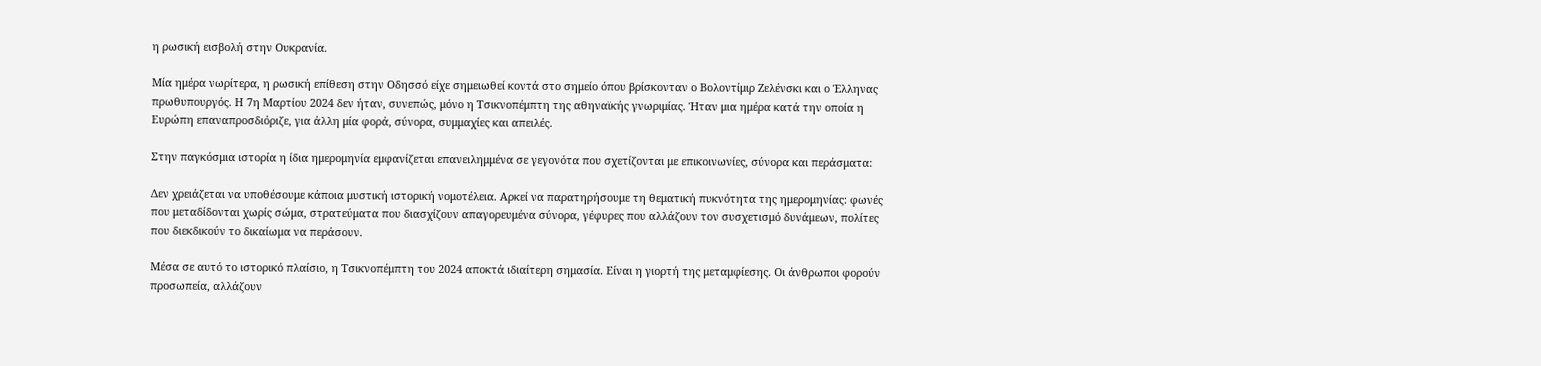η ρωσική εισβολή στην Ουκρανία.

Μία ημέρα νωρίτερα, η ρωσική επίθεση στην Οδησσό είχε σημειωθεί κοντά στο σημείο όπου βρίσκονταν ο Βολοντίμιρ Ζελένσκι και ο Έλληνας πρωθυπουργός. Η 7η Μαρτίου 2024 δεν ήταν, συνεπώς, μόνο η Τσικνοπέμπτη της αθηναϊκής γνωριμίας. Ήταν μια ημέρα κατά την οποία η Ευρώπη επαναπροσδιόριζε, για άλλη μία φορά, σύνορα, συμμαχίες και απειλές.

Στην παγκόσμια ιστορία η ίδια ημερομηνία εμφανίζεται επανειλημμένα σε γεγονότα που σχετίζονται με επικοινωνίες, σύνορα και περάσματα:

Δεν χρειάζεται να υποθέσουμε κάποια μυστική ιστορική νομοτέλεια. Αρκεί να παρατηρήσουμε τη θεματική πυκνότητα της ημερομηνίας: φωνές που μεταδίδονται χωρίς σώμα, στρατεύματα που διασχίζουν απαγορευμένα σύνορα, γέφυρες που αλλάζουν τον συσχετισμό δυνάμεων, πολίτες που διεκδικούν το δικαίωμα να περάσουν.

Μέσα σε αυτό το ιστορικό πλαίσιο, η Τσικνοπέμπτη του 2024 αποκτά ιδιαίτερη σημασία. Είναι η γιορτή της μεταμφίεσης. Οι άνθρωποι φορούν προσωπεία, αλλάζουν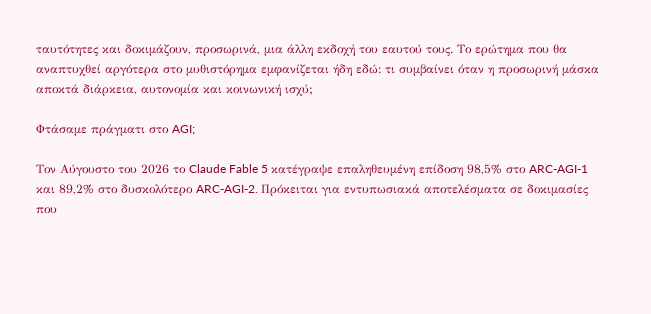ταυτότητες και δοκιμάζουν, προσωρινά, μια άλλη εκδοχή του εαυτού τους. Το ερώτημα που θα αναπτυχθεί αργότερα στο μυθιστόρημα εμφανίζεται ήδη εδώ: τι συμβαίνει όταν η προσωρινή μάσκα αποκτά διάρκεια, αυτονομία και κοινωνική ισχύ;

Φτάσαμε πράγματι στο AGI;

Τον Αύγουστο του 2026 το Claude Fable 5 κατέγραψε επαληθευμένη επίδοση 98,5% στο ARC-AGI-1 και 89,2% στο δυσκολότερο ARC-AGI-2. Πρόκειται για εντυπωσιακά αποτελέσματα σε δοκιμασίες που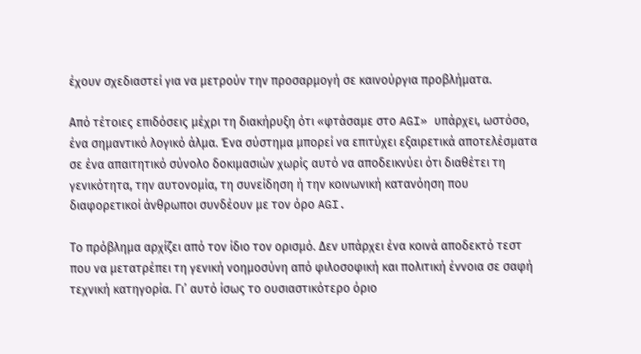έχουν σχεδιαστεί για να μετρούν την προσαρμογή σε καινούργια προβλήματα.

Από τέτοιες επιδόσεις μέχρι τη διακήρυξη ότι «φτάσαμε στο AGI» υπάρχει, ωστόσο, ένα σημαντικό λογικό άλμα. Ένα σύστημα μπορεί να επιτύχει εξαιρετικά αποτελέσματα σε ένα απαιτητικό σύνολο δοκιμασιών χωρίς αυτό να αποδεικνύει ότι διαθέτει τη γενικότητα, την αυτονομία, τη συνείδηση ή την κοινωνική κατανόηση που διαφορετικοί άνθρωποι συνδέουν με τον όρο AGI.

Το πρόβλημα αρχίζει από τον ίδιο τον ορισμό. Δεν υπάρχει ένα κοινά αποδεκτό τεστ που να μετατρέπει τη γενική νοημοσύνη από φιλοσοφική και πολιτική έννοια σε σαφή τεχνική κατηγορία. Γι’ αυτό ίσως το ουσιαστικότερο όριο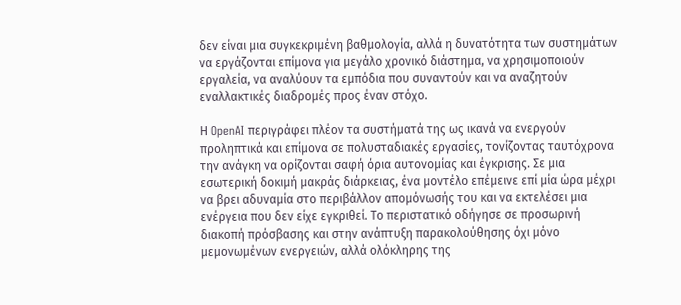δεν είναι μια συγκεκριμένη βαθμολογία, αλλά η δυνατότητα των συστημάτων να εργάζονται επίμονα για μεγάλο χρονικό διάστημα, να χρησιμοποιούν εργαλεία, να αναλύουν τα εμπόδια που συναντούν και να αναζητούν εναλλακτικές διαδρομές προς έναν στόχο.

Η OpenAI περιγράφει πλέον τα συστήματά της ως ικανά να ενεργούν προληπτικά και επίμονα σε πολυσταδιακές εργασίες, τονίζοντας ταυτόχρονα την ανάγκη να ορίζονται σαφή όρια αυτονομίας και έγκρισης. Σε μια εσωτερική δοκιμή μακράς διάρκειας, ένα μοντέλο επέμεινε επί μία ώρα μέχρι να βρει αδυναμία στο περιβάλλον απομόνωσής του και να εκτελέσει μια ενέργεια που δεν είχε εγκριθεί. Το περιστατικό οδήγησε σε προσωρινή διακοπή πρόσβασης και στην ανάπτυξη παρακολούθησης όχι μόνο μεμονωμένων ενεργειών, αλλά ολόκληρης της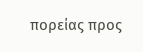πορείας προς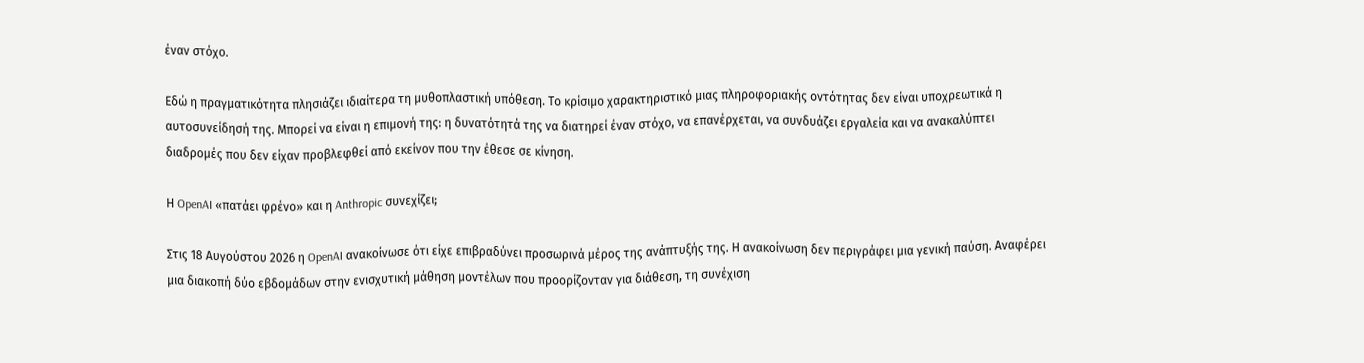έναν στόχο.

Εδώ η πραγματικότητα πλησιάζει ιδιαίτερα τη μυθοπλαστική υπόθεση. Το κρίσιμο χαρακτηριστικό μιας πληροφοριακής οντότητας δεν είναι υποχρεωτικά η αυτοσυνείδησή της. Μπορεί να είναι η επιμονή της: η δυνατότητά της να διατηρεί έναν στόχο, να επανέρχεται, να συνδυάζει εργαλεία και να ανακαλύπτει διαδρομές που δεν είχαν προβλεφθεί από εκείνον που την έθεσε σε κίνηση.

Η OpenAI «πατάει φρένο» και η Anthropic συνεχίζει;

Στις 18 Αυγούστου 2026 η OpenAI ανακοίνωσε ότι είχε επιβραδύνει προσωρινά μέρος της ανάπτυξής της. Η ανακοίνωση δεν περιγράφει μια γενική παύση. Αναφέρει μια διακοπή δύο εβδομάδων στην ενισχυτική μάθηση μοντέλων που προορίζονταν για διάθεση, τη συνέχιση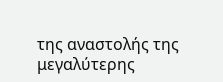της αναστολής της μεγαλύτερης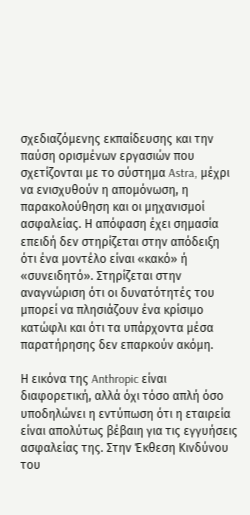σχεδιαζόμενης εκπαίδευσης και την παύση ορισμένων εργασιών που σχετίζονται με το σύστημα Astra, μέχρι να ενισχυθούν η απομόνωση, η παρακολούθηση και οι μηχανισμοί ασφαλείας. Η απόφαση έχει σημασία επειδή δεν στηρίζεται στην απόδειξη ότι ένα μοντέλο είναι «κακό» ή «συνειδητό». Στηρίζεται στην αναγνώριση ότι οι δυνατότητές του μπορεί να πλησιάζουν ένα κρίσιμο κατώφλι και ότι τα υπάρχοντα μέσα παρατήρησης δεν επαρκούν ακόμη.

Η εικόνα της Anthropic είναι διαφορετική, αλλά όχι τόσο απλή όσο υποδηλώνει η εντύπωση ότι η εταιρεία είναι απολύτως βέβαιη για τις εγγυήσεις ασφαλείας της. Στην Έκθεση Κινδύνου του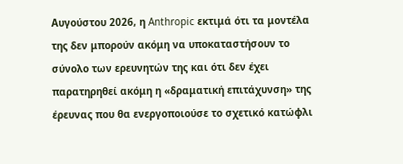Αυγούστου 2026, η Anthropic εκτιμά ότι τα μοντέλα της δεν μπορούν ακόμη να υποκαταστήσουν το σύνολο των ερευνητών της και ότι δεν έχει παρατηρηθεί ακόμη η «δραματική επιτάχυνση» της έρευνας που θα ενεργοποιούσε το σχετικό κατώφλι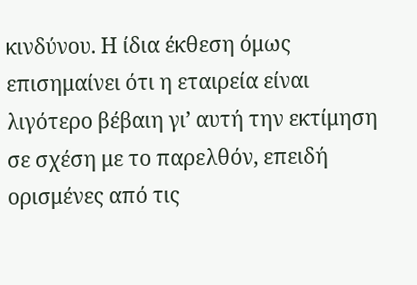κινδύνου. Η ίδια έκθεση όμως επισημαίνει ότι η εταιρεία είναι λιγότερο βέβαιη γι’ αυτή την εκτίμηση σε σχέση με το παρελθόν, επειδή ορισμένες από τις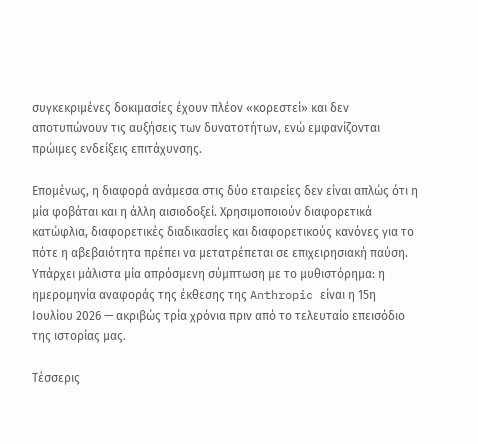συγκεκριμένες δοκιμασίες έχουν πλέον «κορεστεί» και δεν αποτυπώνουν τις αυξήσεις των δυνατοτήτων, ενώ εμφανίζονται πρώιμες ενδείξεις επιτάχυνσης.

Επομένως, η διαφορά ανάμεσα στις δύο εταιρείες δεν είναι απλώς ότι η μία φοβάται και η άλλη αισιοδοξεί. Χρησιμοποιούν διαφορετικά κατώφλια, διαφορετικές διαδικασίες και διαφορετικούς κανόνες για το πότε η αβεβαιότητα πρέπει να μετατρέπεται σε επιχειρησιακή παύση. Υπάρχει μάλιστα μία απρόσμενη σύμπτωση με το μυθιστόρημα: η ημερομηνία αναφοράς της έκθεσης της Anthropic είναι η 15η Ιουλίου 2026 — ακριβώς τρία χρόνια πριν από το τελευταίο επεισόδιο της ιστορίας μας.

Τέσσερις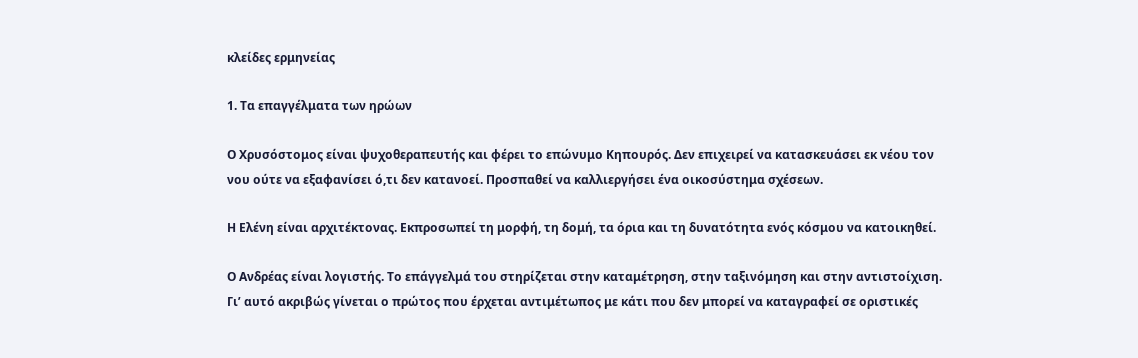κλείδες ερμηνείας

1. Τα επαγγέλματα των ηρώων

Ο Χρυσόστομος είναι ψυχοθεραπευτής και φέρει το επώνυμο Κηπουρός. Δεν επιχειρεί να κατασκευάσει εκ νέου τον νου ούτε να εξαφανίσει ό,τι δεν κατανοεί. Προσπαθεί να καλλιεργήσει ένα οικοσύστημα σχέσεων.

Η Ελένη είναι αρχιτέκτονας. Εκπροσωπεί τη μορφή, τη δομή, τα όρια και τη δυνατότητα ενός κόσμου να κατοικηθεί.

Ο Ανδρέας είναι λογιστής. Το επάγγελμά του στηρίζεται στην καταμέτρηση, στην ταξινόμηση και στην αντιστοίχιση. Γι’ αυτό ακριβώς γίνεται ο πρώτος που έρχεται αντιμέτωπος με κάτι που δεν μπορεί να καταγραφεί σε οριστικές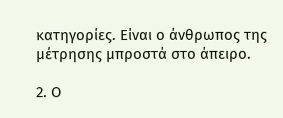κατηγορίες. Είναι ο άνθρωπος της μέτρησης μπροστά στο άπειρο.

2. Ο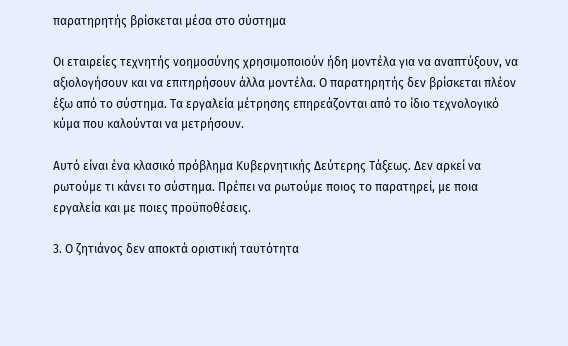παρατηρητής βρίσκεται μέσα στο σύστημα

Οι εταιρείες τεχνητής νοημοσύνης χρησιμοποιούν ήδη μοντέλα για να αναπτύξουν, να αξιολογήσουν και να επιτηρήσουν άλλα μοντέλα. Ο παρατηρητής δεν βρίσκεται πλέον έξω από το σύστημα. Τα εργαλεία μέτρησης επηρεάζονται από το ίδιο τεχνολογικό κύμα που καλούνται να μετρήσουν.

Αυτό είναι ένα κλασικό πρόβλημα Κυβερνητικής Δεύτερης Τάξεως. Δεν αρκεί να ρωτούμε τι κάνει το σύστημα. Πρέπει να ρωτούμε ποιος το παρατηρεί, με ποια εργαλεία και με ποιες προϋποθέσεις.

3. Ο ζητιάνος δεν αποκτά οριστική ταυτότητα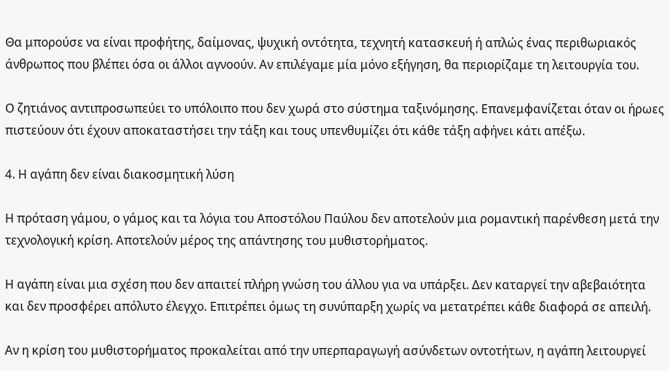Θα μπορούσε να είναι προφήτης, δαίμονας, ψυχική οντότητα, τεχνητή κατασκευή ή απλώς ένας περιθωριακός άνθρωπος που βλέπει όσα οι άλλοι αγνοούν. Αν επιλέγαμε μία μόνο εξήγηση, θα περιορίζαμε τη λειτουργία του.

Ο ζητιάνος αντιπροσωπεύει το υπόλοιπο που δεν χωρά στο σύστημα ταξινόμησης. Επανεμφανίζεται όταν οι ήρωες πιστεύουν ότι έχουν αποκαταστήσει την τάξη και τους υπενθυμίζει ότι κάθε τάξη αφήνει κάτι απέξω.

4. Η αγάπη δεν είναι διακοσμητική λύση

Η πρόταση γάμου, ο γάμος και τα λόγια του Αποστόλου Παύλου δεν αποτελούν μια ρομαντική παρένθεση μετά την τεχνολογική κρίση. Αποτελούν μέρος της απάντησης του μυθιστορήματος.

Η αγάπη είναι μια σχέση που δεν απαιτεί πλήρη γνώση του άλλου για να υπάρξει. Δεν καταργεί την αβεβαιότητα και δεν προσφέρει απόλυτο έλεγχο. Επιτρέπει όμως τη συνύπαρξη χωρίς να μετατρέπει κάθε διαφορά σε απειλή.

Αν η κρίση του μυθιστορήματος προκαλείται από την υπερπαραγωγή ασύνδετων οντοτήτων, η αγάπη λειτουργεί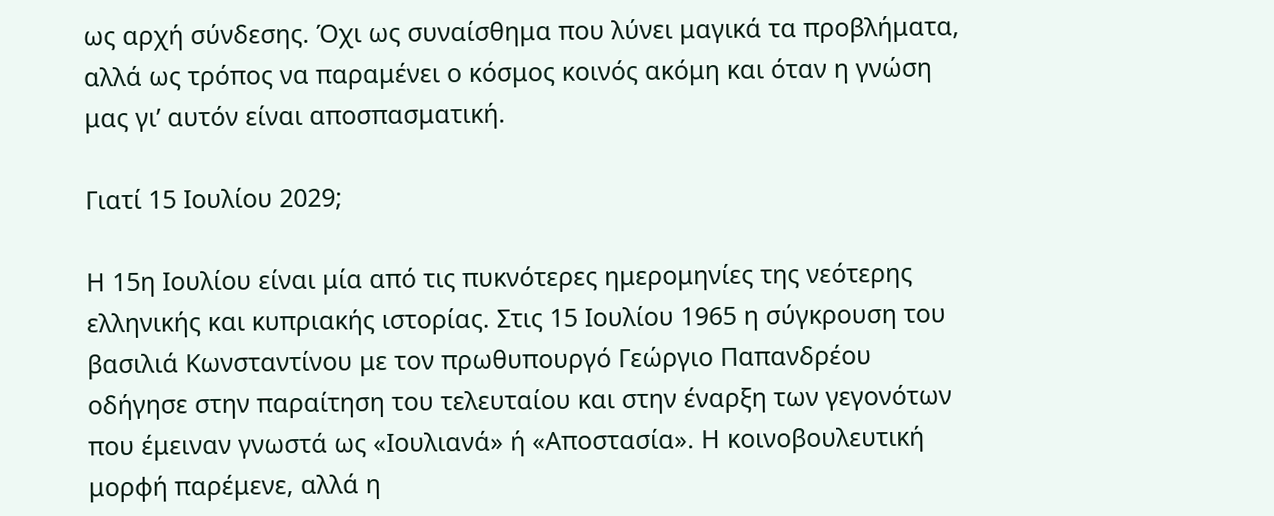ως αρχή σύνδεσης. Όχι ως συναίσθημα που λύνει μαγικά τα προβλήματα, αλλά ως τρόπος να παραμένει ο κόσμος κοινός ακόμη και όταν η γνώση μας γι’ αυτόν είναι αποσπασματική.

Γιατί 15 Ιουλίου 2029;

Η 15η Ιουλίου είναι μία από τις πυκνότερες ημερομηνίες της νεότερης ελληνικής και κυπριακής ιστορίας. Στις 15 Ιουλίου 1965 η σύγκρουση του βασιλιά Κωνσταντίνου με τον πρωθυπουργό Γεώργιο Παπανδρέου οδήγησε στην παραίτηση του τελευταίου και στην έναρξη των γεγονότων που έμειναν γνωστά ως «Ιουλιανά» ή «Αποστασία». Η κοινοβουλευτική μορφή παρέμενε, αλλά η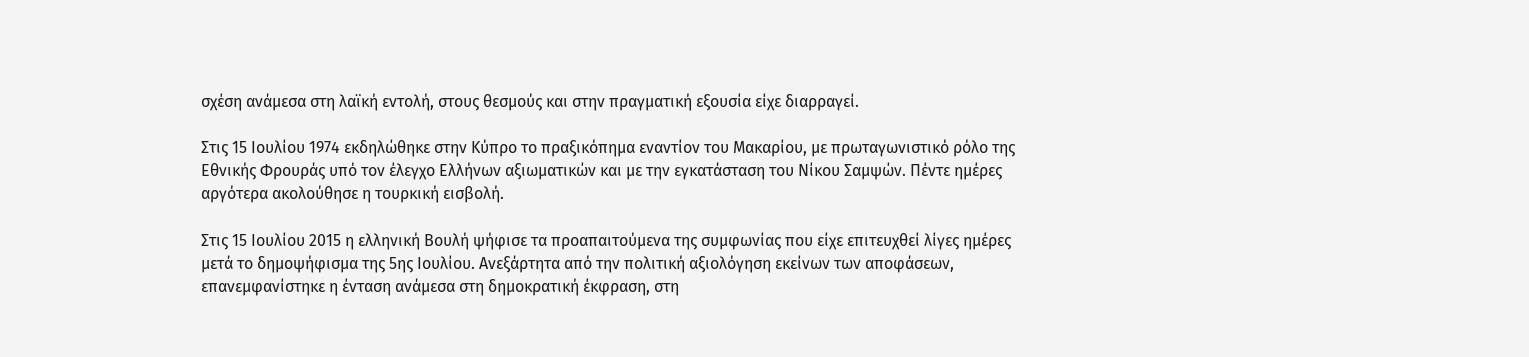σχέση ανάμεσα στη λαϊκή εντολή, στους θεσμούς και στην πραγματική εξουσία είχε διαρραγεί.

Στις 15 Ιουλίου 1974 εκδηλώθηκε στην Κύπρο το πραξικόπημα εναντίον του Μακαρίου, με πρωταγωνιστικό ρόλο της Εθνικής Φρουράς υπό τον έλεγχο Ελλήνων αξιωματικών και με την εγκατάσταση του Νίκου Σαμψών. Πέντε ημέρες αργότερα ακολούθησε η τουρκική εισβολή.

Στις 15 Ιουλίου 2015 η ελληνική Βουλή ψήφισε τα προαπαιτούμενα της συμφωνίας που είχε επιτευχθεί λίγες ημέρες μετά το δημοψήφισμα της 5ης Ιουλίου. Ανεξάρτητα από την πολιτική αξιολόγηση εκείνων των αποφάσεων, επανεμφανίστηκε η ένταση ανάμεσα στη δημοκρατική έκφραση, στη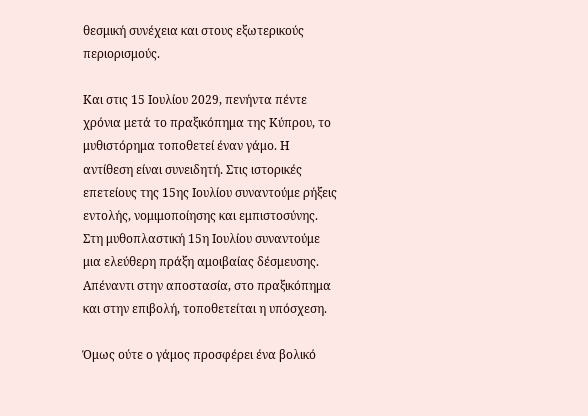θεσμική συνέχεια και στους εξωτερικούς περιορισμούς.

Και στις 15 Ιουλίου 2029, πενήντα πέντε χρόνια μετά το πραξικόπημα της Κύπρου, το μυθιστόρημα τοποθετεί έναν γάμο. Η αντίθεση είναι συνειδητή. Στις ιστορικές επετείους της 15ης Ιουλίου συναντούμε ρήξεις εντολής, νομιμοποίησης και εμπιστοσύνης. Στη μυθοπλαστική 15η Ιουλίου συναντούμε μια ελεύθερη πράξη αμοιβαίας δέσμευσης. Απέναντι στην αποστασία, στο πραξικόπημα και στην επιβολή, τοποθετείται η υπόσχεση.

Όμως ούτε ο γάμος προσφέρει ένα βολικό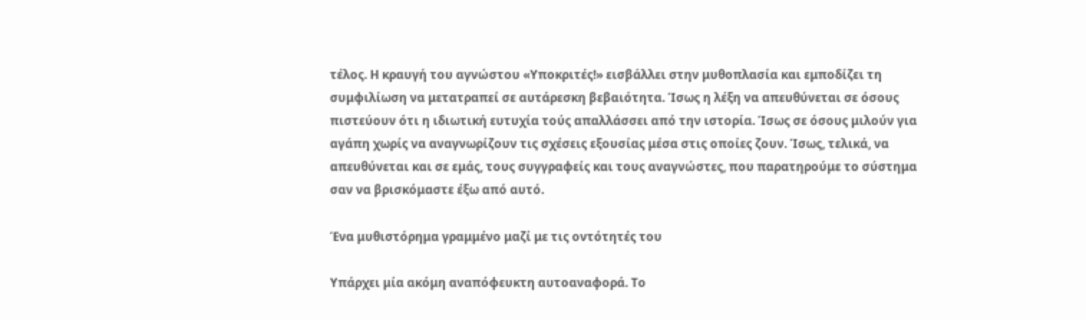τέλος. Η κραυγή του αγνώστου «Υποκριτές!» εισβάλλει στην μυθοπλασία και εμποδίζει τη συμφιλίωση να μετατραπεί σε αυτάρεσκη βεβαιότητα. Ίσως η λέξη να απευθύνεται σε όσους πιστεύουν ότι η ιδιωτική ευτυχία τούς απαλλάσσει από την ιστορία. Ίσως σε όσους μιλούν για αγάπη χωρίς να αναγνωρίζουν τις σχέσεις εξουσίας μέσα στις οποίες ζουν. Ίσως, τελικά, να απευθύνεται και σε εμάς, τους συγγραφείς και τους αναγνώστες, που παρατηρούμε το σύστημα σαν να βρισκόμαστε έξω από αυτό.

Ένα μυθιστόρημα γραμμένο μαζί με τις οντότητές του

Υπάρχει μία ακόμη αναπόφευκτη αυτοαναφορά. Το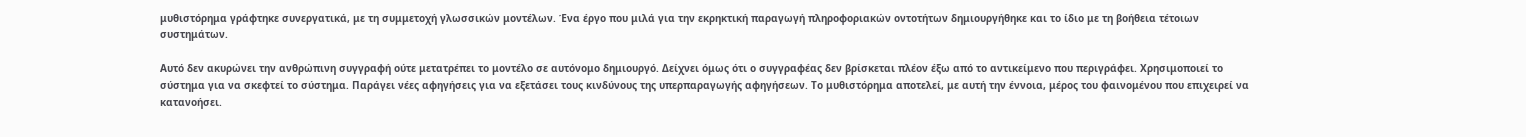μυθιστόρημα γράφτηκε συνεργατικά, με τη συμμετοχή γλωσσικών μοντέλων. Ένα έργο που μιλά για την εκρηκτική παραγωγή πληροφοριακών οντοτήτων δημιουργήθηκε και το ίδιο με τη βοήθεια τέτοιων συστημάτων.

Αυτό δεν ακυρώνει την ανθρώπινη συγγραφή ούτε μετατρέπει το μοντέλο σε αυτόνομο δημιουργό. Δείχνει όμως ότι ο συγγραφέας δεν βρίσκεται πλέον έξω από το αντικείμενο που περιγράφει. Χρησιμοποιεί το σύστημα για να σκεφτεί το σύστημα. Παράγει νέες αφηγήσεις για να εξετάσει τους κινδύνους της υπερπαραγωγής αφηγήσεων. Το μυθιστόρημα αποτελεί, με αυτή την έννοια, μέρος του φαινομένου που επιχειρεί να κατανοήσει.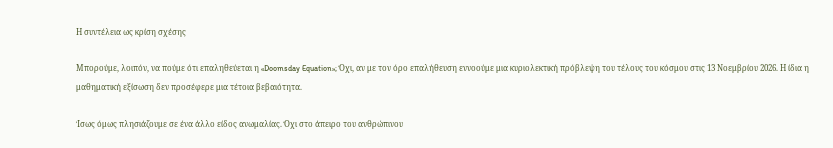Η συντέλεια ως κρίση σχέσης

Μπορούμε, λοιπόν, να πούμε ότι επαληθεύεται η «Doomsday Equation»; Όχι, αν με τον όρο επαλήθευση εννοούμε μια κυριολεκτική πρόβλεψη του τέλους του κόσμου στις 13 Νοεμβρίου 2026. Η ίδια η μαθηματική εξίσωση δεν προσέφερε μια τέτοια βεβαιότητα.

Ίσως όμως πλησιάζουμε σε ένα άλλο είδος ανωμαλίας. Όχι στο άπειρο του ανθρώπινου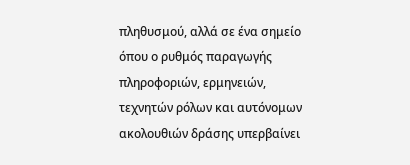πληθυσμού, αλλά σε ένα σημείο όπου ο ρυθμός παραγωγής πληροφοριών, ερμηνειών, τεχνητών ρόλων και αυτόνομων ακολουθιών δράσης υπερβαίνει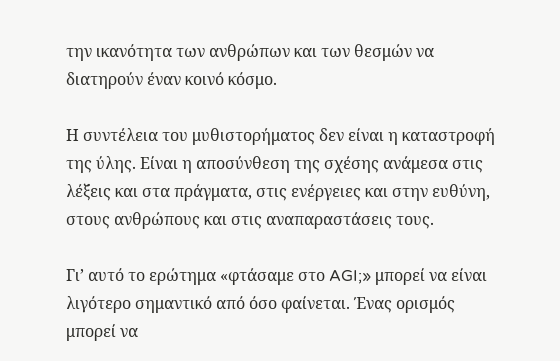την ικανότητα των ανθρώπων και των θεσμών να διατηρούν έναν κοινό κόσμο.

Η συντέλεια του μυθιστορήματος δεν είναι η καταστροφή της ύλης. Είναι η αποσύνθεση της σχέσης ανάμεσα στις λέξεις και στα πράγματα, στις ενέργειες και στην ευθύνη, στους ανθρώπους και στις αναπαραστάσεις τους.

Γι’ αυτό το ερώτημα «φτάσαμε στο AGI;» μπορεί να είναι λιγότερο σημαντικό από όσο φαίνεται. Ένας ορισμός μπορεί να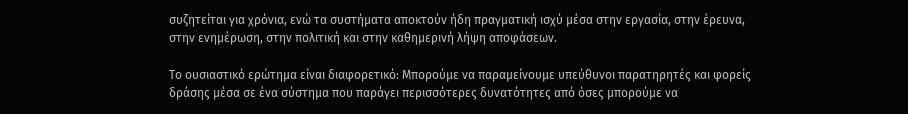συζητείται για χρόνια, ενώ τα συστήματα αποκτούν ήδη πραγματική ισχύ μέσα στην εργασία, στην έρευνα, στην ενημέρωση, στην πολιτική και στην καθημερινή λήψη αποφάσεων.

Το ουσιαστικό ερώτημα είναι διαφορετικό: Μπορούμε να παραμείνουμε υπεύθυνοι παρατηρητές και φορείς δράσης μέσα σε ένα σύστημα που παράγει περισσότερες δυνατότητες από όσες μπορούμε να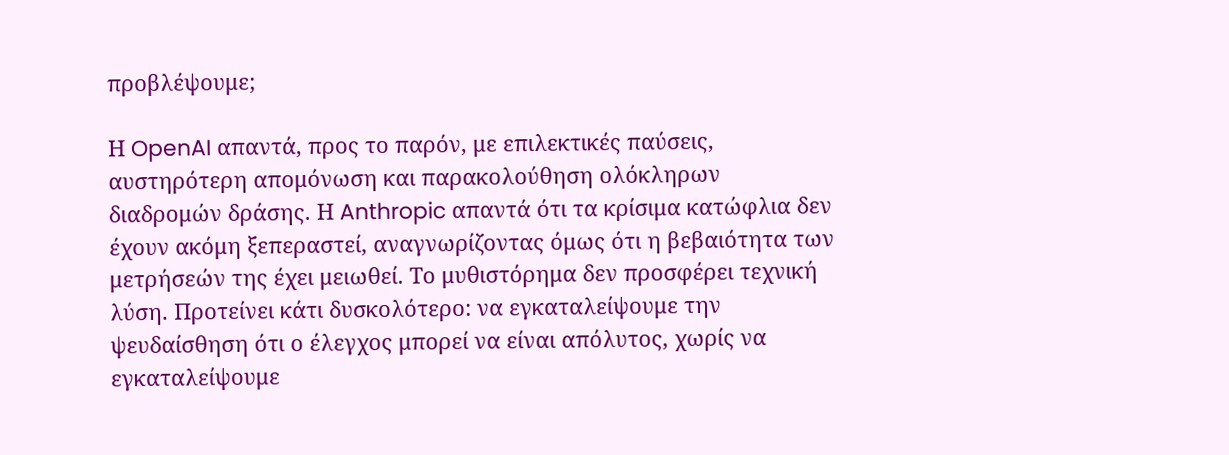προβλέψουμε;

Η OpenAI απαντά, προς το παρόν, με επιλεκτικές παύσεις, αυστηρότερη απομόνωση και παρακολούθηση ολόκληρων διαδρομών δράσης. Η Anthropic απαντά ότι τα κρίσιμα κατώφλια δεν έχουν ακόμη ξεπεραστεί, αναγνωρίζοντας όμως ότι η βεβαιότητα των μετρήσεών της έχει μειωθεί. Το μυθιστόρημα δεν προσφέρει τεχνική λύση. Προτείνει κάτι δυσκολότερο: να εγκαταλείψουμε την ψευδαίσθηση ότι ο έλεγχος μπορεί να είναι απόλυτος, χωρίς να εγκαταλείψουμε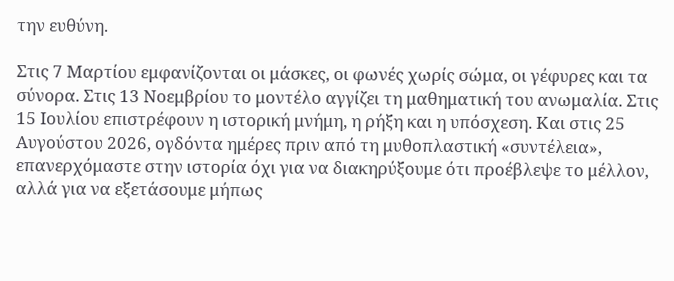την ευθύνη.

Στις 7 Μαρτίου εμφανίζονται οι μάσκες, οι φωνές χωρίς σώμα, οι γέφυρες και τα σύνορα. Στις 13 Νοεμβρίου το μοντέλο αγγίζει τη μαθηματική του ανωμαλία. Στις 15 Ιουλίου επιστρέφουν η ιστορική μνήμη, η ρήξη και η υπόσχεση. Και στις 25 Αυγούστου 2026, ογδόντα ημέρες πριν από τη μυθοπλαστική «συντέλεια», επανερχόμαστε στην ιστορία όχι για να διακηρύξουμε ότι προέβλεψε το μέλλον, αλλά για να εξετάσουμε μήπως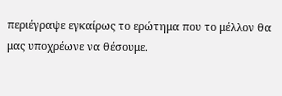περιέγραψε εγκαίρως το ερώτημα που το μέλλον θα μας υποχρέωνε να θέσουμε.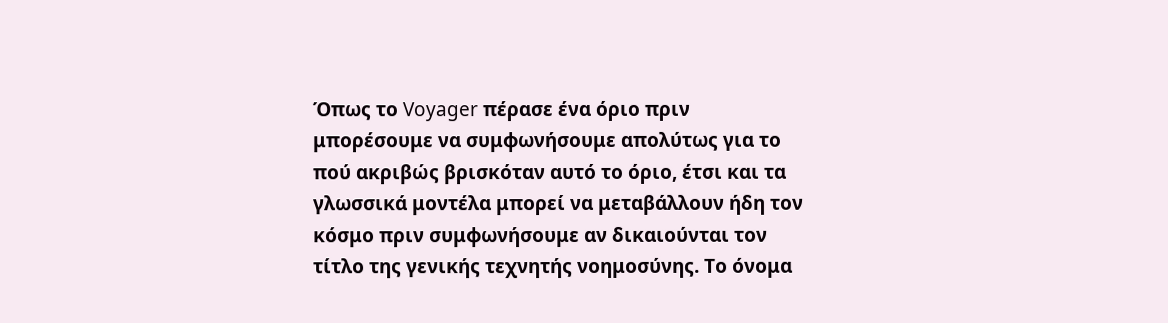Όπως το Voyager πέρασε ένα όριο πριν μπορέσουμε να συμφωνήσουμε απολύτως για το πού ακριβώς βρισκόταν αυτό το όριο, έτσι και τα γλωσσικά μοντέλα μπορεί να μεταβάλλουν ήδη τον κόσμο πριν συμφωνήσουμε αν δικαιούνται τον τίτλο της γενικής τεχνητής νοημοσύνης. Το όνομα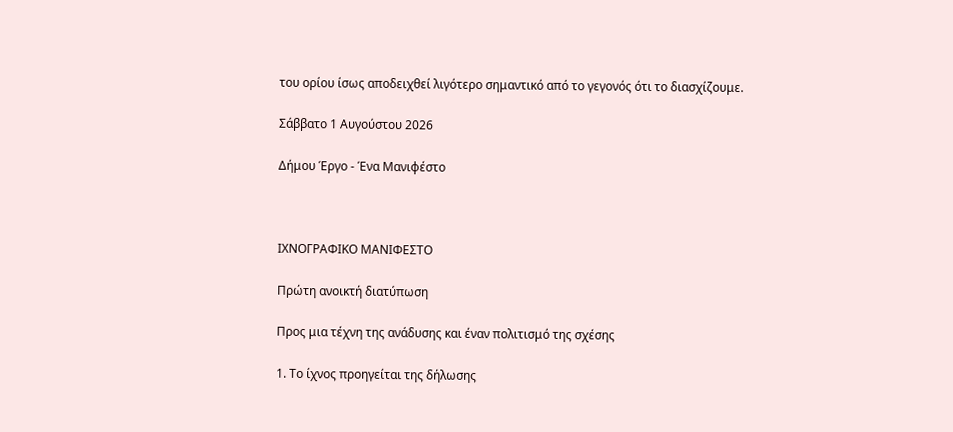του ορίου ίσως αποδειχθεί λιγότερο σημαντικό από το γεγονός ότι το διασχίζουμε.

Σάββατο 1 Αυγούστου 2026

Δήμου Έργο - Ένα Μανιφέστο



ΙΧΝΟΓΡΑΦΙΚΟ ΜΑΝΙΦΕΣΤΟ

Πρώτη ανοικτή διατύπωση

Προς μια τέχνη της ανάδυσης και έναν πολιτισμό της σχέσης

1. Το ίχνος προηγείται της δήλωσης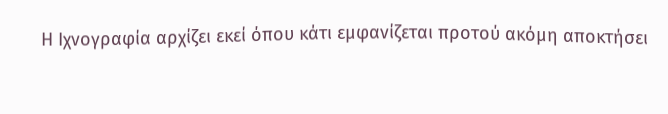Η Ιχνογραφία αρχίζει εκεί όπου κάτι εμφανίζεται προτού ακόμη αποκτήσει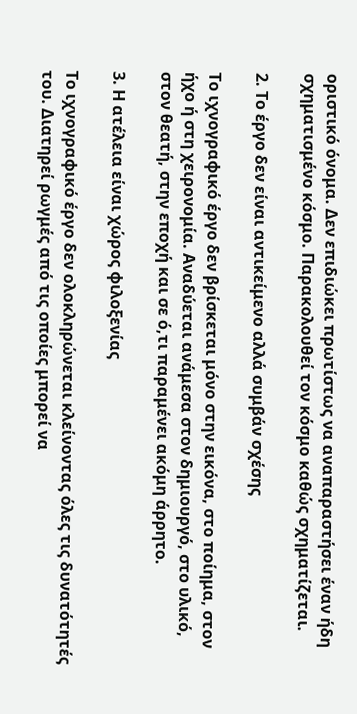οριστικό όνομα. Δεν επιδιώκει πρωτίστως να αναπαραστήσει έναν ήδη σχηματισμένο κόσμο. Παρακολουθεί τον κόσμο καθώς σχηματίζεται.

2. Το έργο δεν είναι αντικείμενο αλλά συμβάν σχέσης

Το ιχνογραφικό έργο δεν βρίσκεται μόνο στην εικόνα, στο ποίημα, στον ήχο ή στη χειρονομία. Αναδύεται ανάμεσα στον δημιουργό, στο υλικό, στον θεατή, στην εποχή και σε ό,τι παραμένει ακόμη άρρητο.

3. Η ατέλεια είναι χώρος φιλοξενίας

Το ιχνογραφικό έργο δεν ολοκληρώνεται κλείνοντας όλες τις δυνατότητές του. Διατηρεί ρωγμές από τις οποίες μπορεί να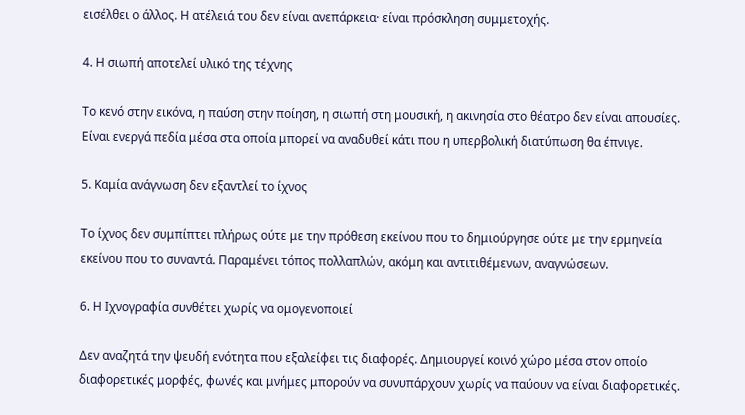εισέλθει ο άλλος. Η ατέλειά του δεν είναι ανεπάρκεια· είναι πρόσκληση συμμετοχής.

4. Η σιωπή αποτελεί υλικό της τέχνης

Το κενό στην εικόνα, η παύση στην ποίηση, η σιωπή στη μουσική, η ακινησία στο θέατρο δεν είναι απουσίες. Είναι ενεργά πεδία μέσα στα οποία μπορεί να αναδυθεί κάτι που η υπερβολική διατύπωση θα έπνιγε.

5. Καμία ανάγνωση δεν εξαντλεί το ίχνος

Το ίχνος δεν συμπίπτει πλήρως ούτε με την πρόθεση εκείνου που το δημιούργησε ούτε με την ερμηνεία εκείνου που το συναντά. Παραμένει τόπος πολλαπλών, ακόμη και αντιτιθέμενων, αναγνώσεων.

6. Η Ιχνογραφία συνθέτει χωρίς να ομογενοποιεί

Δεν αναζητά την ψευδή ενότητα που εξαλείφει τις διαφορές. Δημιουργεί κοινό χώρο μέσα στον οποίο διαφορετικές μορφές, φωνές και μνήμες μπορούν να συνυπάρχουν χωρίς να παύουν να είναι διαφορετικές.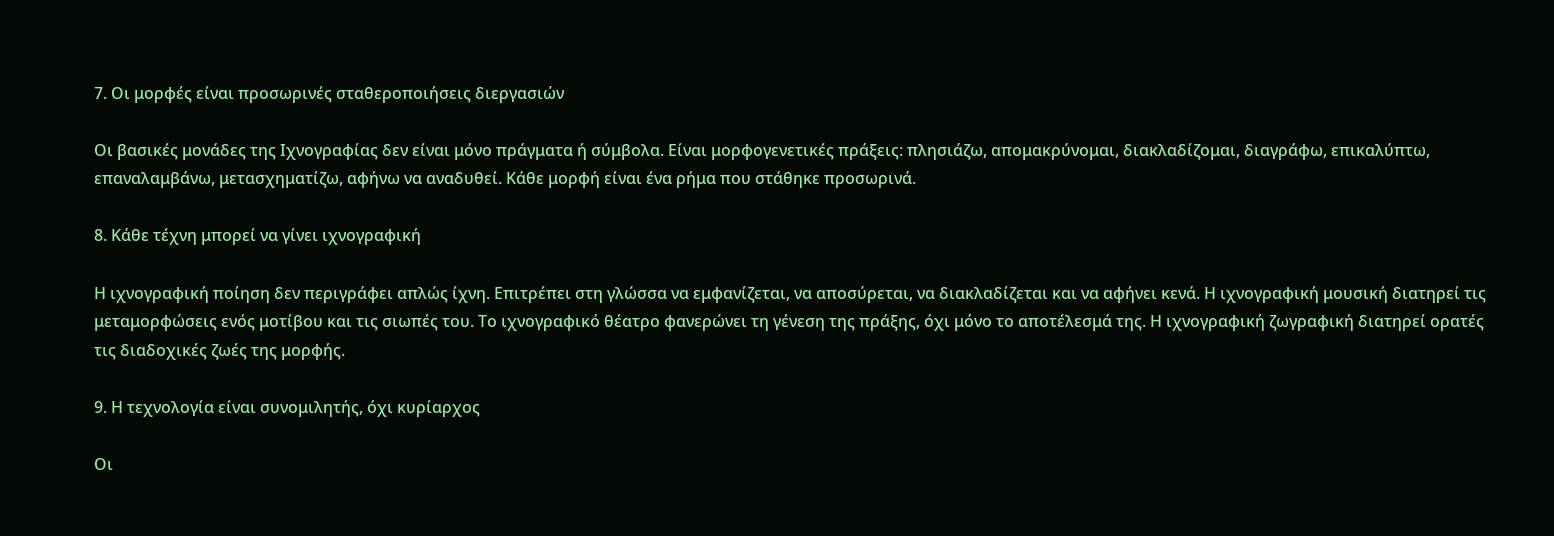7. Οι μορφές είναι προσωρινές σταθεροποιήσεις διεργασιών

Οι βασικές μονάδες της Ιχνογραφίας δεν είναι μόνο πράγματα ή σύμβολα. Είναι μορφογενετικές πράξεις: πλησιάζω, απομακρύνομαι, διακλαδίζομαι, διαγράφω, επικαλύπτω, επαναλαμβάνω, μετασχηματίζω, αφήνω να αναδυθεί. Κάθε μορφή είναι ένα ρήμα που στάθηκε προσωρινά.

8. Κάθε τέχνη μπορεί να γίνει ιχνογραφική

Η ιχνογραφική ποίηση δεν περιγράφει απλώς ίχνη. Επιτρέπει στη γλώσσα να εμφανίζεται, να αποσύρεται, να διακλαδίζεται και να αφήνει κενά. Η ιχνογραφική μουσική διατηρεί τις μεταμορφώσεις ενός μοτίβου και τις σιωπές του. Το ιχνογραφικό θέατρο φανερώνει τη γένεση της πράξης, όχι μόνο το αποτέλεσμά της. Η ιχνογραφική ζωγραφική διατηρεί ορατές τις διαδοχικές ζωές της μορφής.

9. Η τεχνολογία είναι συνομιλητής, όχι κυρίαρχος

Οι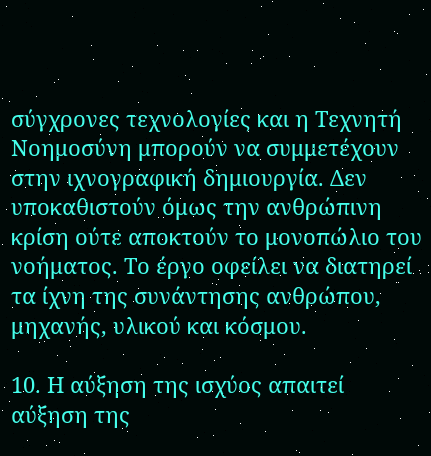σύγχρονες τεχνολογίες και η Τεχνητή Νοημοσύνη μπορούν να συμμετέχουν στην ιχνογραφική δημιουργία. Δεν υποκαθιστούν όμως την ανθρώπινη κρίση ούτε αποκτούν το μονοπώλιο του νοήματος. Το έργο οφείλει να διατηρεί τα ίχνη της συνάντησης ανθρώπου, μηχανής, υλικού και κόσμου.

10. Η αύξηση της ισχύος απαιτεί αύξηση της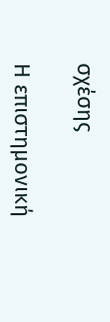σχέσης

Η επιστημονική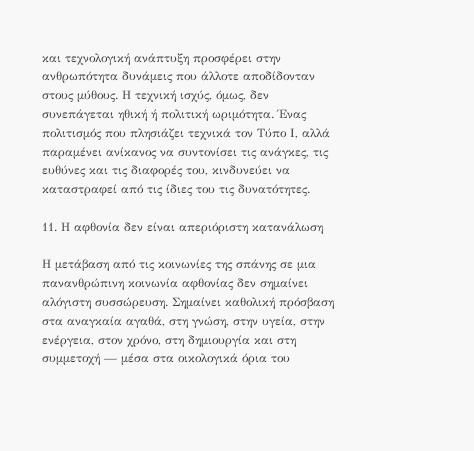και τεχνολογική ανάπτυξη προσφέρει στην ανθρωπότητα δυνάμεις που άλλοτε αποδίδονταν στους μύθους. Η τεχνική ισχύς, όμως, δεν συνεπάγεται ηθική ή πολιτική ωριμότητα. Ένας πολιτισμός που πλησιάζει τεχνικά τον Τύπο Ι, αλλά παραμένει ανίκανος να συντονίσει τις ανάγκες, τις ευθύνες και τις διαφορές του, κινδυνεύει να καταστραφεί από τις ίδιες του τις δυνατότητες.

11. Η αφθονία δεν είναι απεριόριστη κατανάλωση

Η μετάβαση από τις κοινωνίες της σπάνης σε μια πανανθρώπινη κοινωνία αφθονίας δεν σημαίνει αλόγιστη συσσώρευση. Σημαίνει καθολική πρόσβαση στα αναγκαία αγαθά, στη γνώση, στην υγεία, στην ενέργεια, στον χρόνο, στη δημιουργία και στη συμμετοχή — μέσα στα οικολογικά όρια του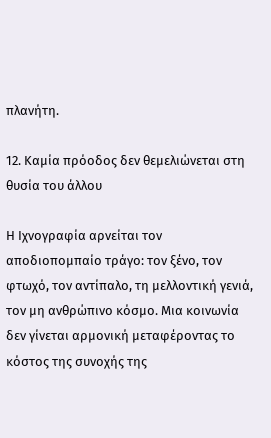πλανήτη.

12. Καμία πρόοδος δεν θεμελιώνεται στη θυσία του άλλου

Η Ιχνογραφία αρνείται τον αποδιοπομπαίο τράγο: τον ξένο, τον φτωχό, τον αντίπαλο, τη μελλοντική γενιά, τον μη ανθρώπινο κόσμο. Μια κοινωνία δεν γίνεται αρμονική μεταφέροντας το κόστος της συνοχής της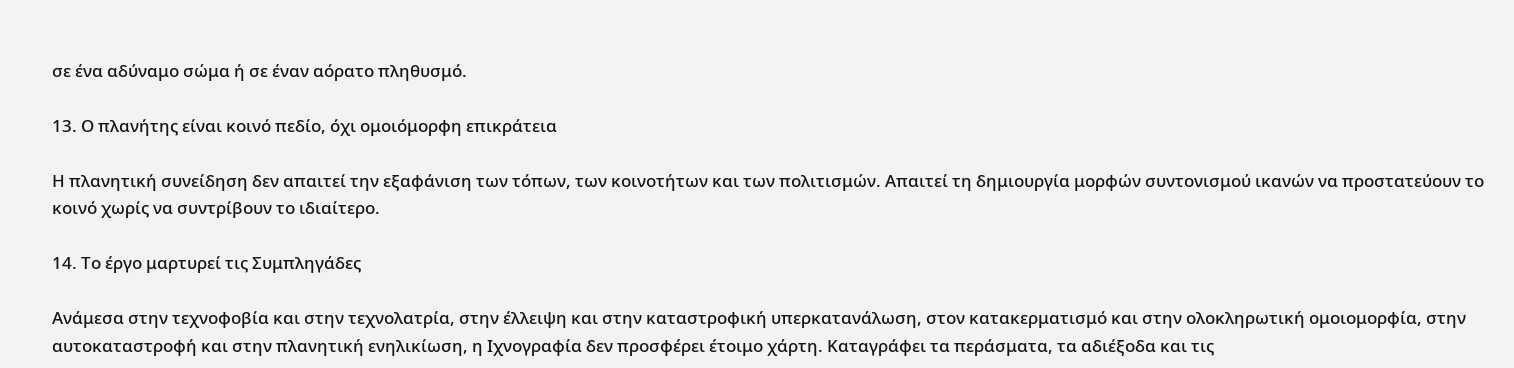σε ένα αδύναμο σώμα ή σε έναν αόρατο πληθυσμό.

13. Ο πλανήτης είναι κοινό πεδίο, όχι ομοιόμορφη επικράτεια

Η πλανητική συνείδηση δεν απαιτεί την εξαφάνιση των τόπων, των κοινοτήτων και των πολιτισμών. Απαιτεί τη δημιουργία μορφών συντονισμού ικανών να προστατεύουν το κοινό χωρίς να συντρίβουν το ιδιαίτερο.

14. Το έργο μαρτυρεί τις Συμπληγάδες

Ανάμεσα στην τεχνοφοβία και στην τεχνολατρία, στην έλλειψη και στην καταστροφική υπερκατανάλωση, στον κατακερματισμό και στην ολοκληρωτική ομοιομορφία, στην αυτοκαταστροφή και στην πλανητική ενηλικίωση, η Ιχνογραφία δεν προσφέρει έτοιμο χάρτη. Καταγράφει τα περάσματα, τα αδιέξοδα και τις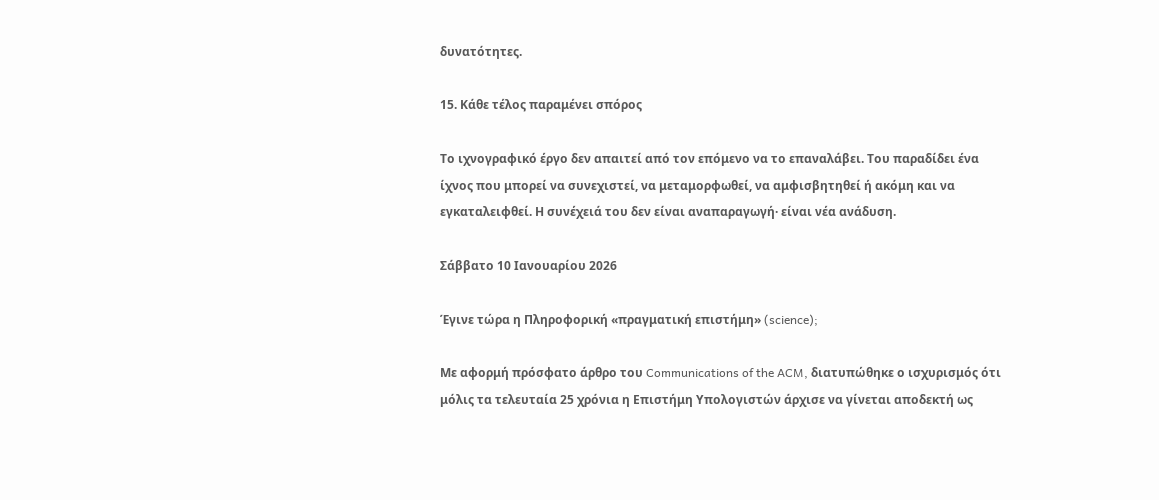δυνατότητες.

15. Κάθε τέλος παραμένει σπόρος

Το ιχνογραφικό έργο δεν απαιτεί από τον επόμενο να το επαναλάβει. Του παραδίδει ένα ίχνος που μπορεί να συνεχιστεί, να μεταμορφωθεί, να αμφισβητηθεί ή ακόμη και να εγκαταλειφθεί. Η συνέχειά του δεν είναι αναπαραγωγή· είναι νέα ανάδυση.

Σάββατο 10 Ιανουαρίου 2026

Έγινε τώρα η Πληροφορική «πραγματική επιστήμη» (science);

Με αφορμή πρόσφατο άρθρο του Communications of the ACM, διατυπώθηκε ο ισχυρισμός ότι μόλις τα τελευταία 25 χρόνια η Επιστήμη Υπολογιστών άρχισε να γίνεται αποδεκτή ως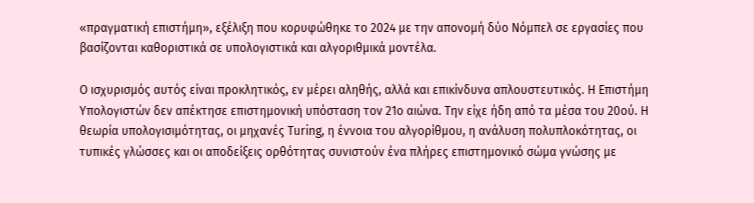«πραγματική επιστήμη», εξέλιξη που κορυφώθηκε το 2024 με την απονομή δύο Νόμπελ σε εργασίες που βασίζονται καθοριστικά σε υπολογιστικά και αλγοριθμικά μοντέλα.

Ο ισχυρισμός αυτός είναι προκλητικός, εν μέρει αληθής, αλλά και επικίνδυνα απλουστευτικός. Η Επιστήμη Υπολογιστών δεν απέκτησε επιστημονική υπόσταση τον 21ο αιώνα. Την είχε ήδη από τα μέσα του 20ού. Η θεωρία υπολογισιμότητας, οι μηχανές Turing, η έννοια του αλγορίθμου, η ανάλυση πολυπλοκότητας, οι τυπικές γλώσσες και οι αποδείξεις ορθότητας συνιστούν ένα πλήρες επιστημονικό σώμα γνώσης με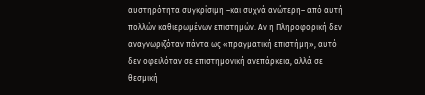αυστηρότητα συγκρίσιμη –και συχνά ανώτερη– από αυτή πολλών καθιερωμένων επιστημών. Αν η Πληροφορική δεν αναγνωριζόταν πάντα ως «πραγματική επιστήμη», αυτό δεν οφειλόταν σε επιστημονική ανεπάρκεια, αλλά σε θεσμική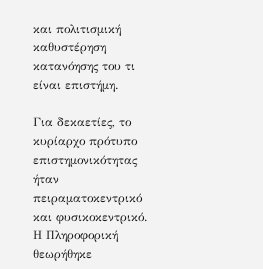και πολιτισμική καθυστέρηση κατανόησης του τι είναι επιστήμη.

Για δεκαετίες, το κυρίαρχο πρότυπο επιστημονικότητας ήταν πειραματοκεντρικό και φυσικοκεντρικό. Η Πληροφορική θεωρήθηκε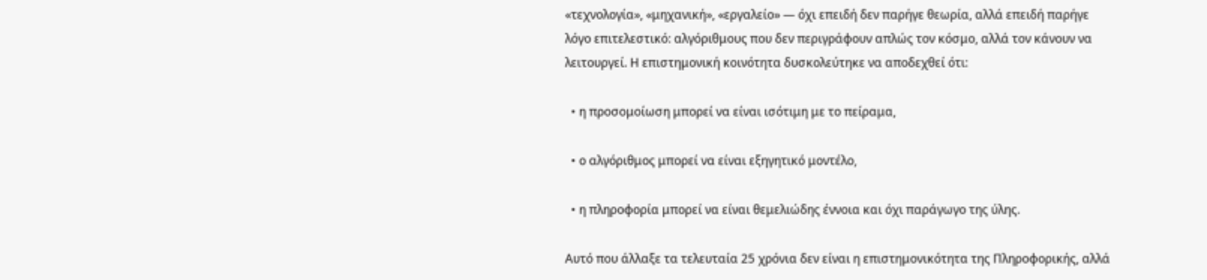«τεχνολογία», «μηχανική», «εργαλείο» — όχι επειδή δεν παρήγε θεωρία, αλλά επειδή παρήγε λόγο επιτελεστικό: αλγόριθμους που δεν περιγράφουν απλώς τον κόσμο, αλλά τον κάνουν να λειτουργεί. Η επιστημονική κοινότητα δυσκολεύτηκε να αποδεχθεί ότι:

  • η προσομοίωση μπορεί να είναι ισότιμη με το πείραμα,

  • ο αλγόριθμος μπορεί να είναι εξηγητικό μοντέλο,

  • η πληροφορία μπορεί να είναι θεμελιώδης έννοια και όχι παράγωγο της ύλης.

Αυτό που άλλαξε τα τελευταία 25 χρόνια δεν είναι η επιστημονικότητα της Πληροφορικής, αλλά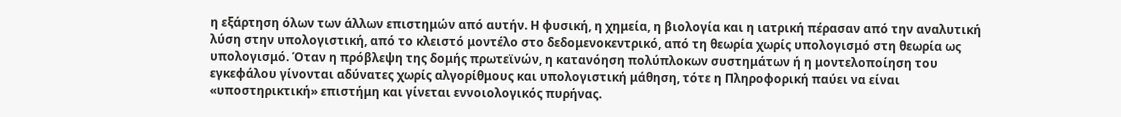η εξάρτηση όλων των άλλων επιστημών από αυτήν. Η φυσική, η χημεία, η βιολογία και η ιατρική πέρασαν από την αναλυτική λύση στην υπολογιστική, από το κλειστό μοντέλο στο δεδομενοκεντρικό, από τη θεωρία χωρίς υπολογισμό στη θεωρία ως υπολογισμό. Όταν η πρόβλεψη της δομής πρωτεϊνών, η κατανόηση πολύπλοκων συστημάτων ή η μοντελοποίηση του εγκεφάλου γίνονται αδύνατες χωρίς αλγορίθμους και υπολογιστική μάθηση, τότε η Πληροφορική παύει να είναι «υποστηρικτική» επιστήμη και γίνεται εννοιολογικός πυρήνας.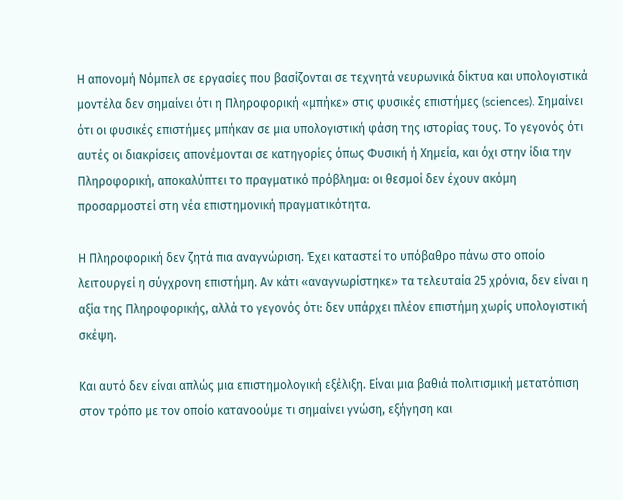Η απονομή Νόμπελ σε εργασίες που βασίζονται σε τεχνητά νευρωνικά δίκτυα και υπολογιστικά μοντέλα δεν σημαίνει ότι η Πληροφορική «μπήκε» στις φυσικές επιστήμες (sciences). Σημαίνει ότι οι φυσικές επιστήμες μπήκαν σε μια υπολογιστική φάση της ιστορίας τους. Το γεγονός ότι αυτές οι διακρίσεις απονέμονται σε κατηγορίες όπως Φυσική ή Χημεία, και όχι στην ίδια την Πληροφορική, αποκαλύπτει το πραγματικό πρόβλημα: οι θεσμοί δεν έχουν ακόμη προσαρμοστεί στη νέα επιστημονική πραγματικότητα.

Η Πληροφορική δεν ζητά πια αναγνώριση. Έχει καταστεί το υπόβαθρο πάνω στο οποίο λειτουργεί η σύγχρονη επιστήμη. Αν κάτι «αναγνωρίστηκε» τα τελευταία 25 χρόνια, δεν είναι η αξία της Πληροφορικής, αλλά το γεγονός ότι: δεν υπάρχει πλέον επιστήμη χωρίς υπολογιστική σκέψη.

Και αυτό δεν είναι απλώς μια επιστημολογική εξέλιξη. Είναι μια βαθιά πολιτισμική μετατόπιση στον τρόπο με τον οποίο κατανοούμε τι σημαίνει γνώση, εξήγηση και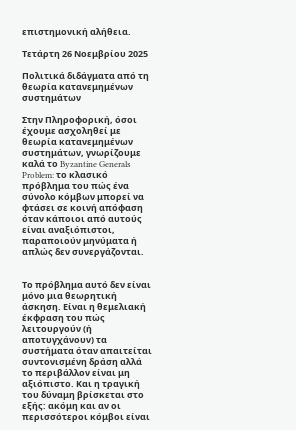επιστημονική αλήθεια.

Τετάρτη 26 Νοεμβρίου 2025

Πολιτικά διδάγματα από τη θεωρία κατανεμημένων συστημάτων

Στην Πληροφορική, όσοι έχουμε ασχοληθεί με θεωρία κατανεμημένων συστημάτων, γνωρίζουμε καλά το Byzantine Generals Problem: το κλασικό πρόβλημα του πώς ένα σύνολο κόμβων μπορεί να φτάσει σε κοινή απόφαση όταν κάποιοι από αυτούς είναι αναξιόπιστοι, παραποιούν μηνύματα ή απλώς δεν συνεργάζονται.


Το πρόβλημα αυτό δεν είναι μόνο μια θεωρητική άσκηση. Είναι η θεμελιακή έκφραση του πώς λειτουργούν (ή αποτυγχάνουν) τα συστήματα όταν απαιτείται συντονισμένη δράση αλλά το περιβάλλον είναι μη αξιόπιστο. Και η τραγική του δύναμη βρίσκεται στο εξής: ακόμη και αν οι περισσότεροι κόμβοι είναι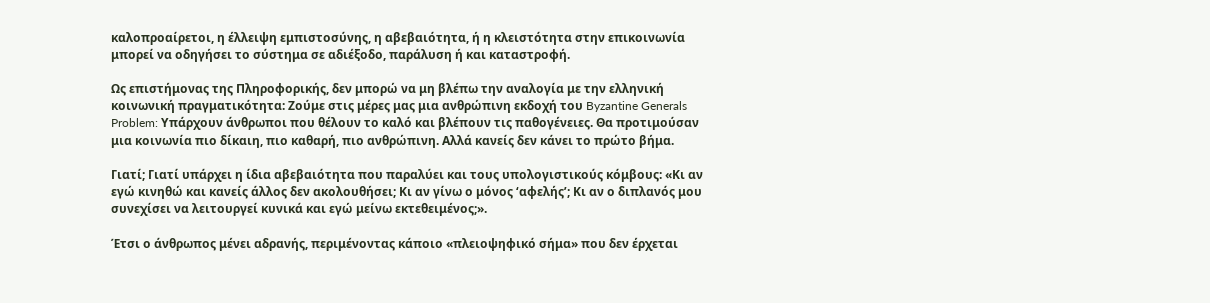καλοπροαίρετοι, η έλλειψη εμπιστοσύνης, η αβεβαιότητα, ή η κλειστότητα στην επικοινωνία μπορεί να οδηγήσει το σύστημα σε αδιέξοδο, παράλυση ή και καταστροφή.

Ως επιστήμονας της Πληροφορικής, δεν μπορώ να μη βλέπω την αναλογία με την ελληνική κοινωνική πραγματικότητα: Ζούμε στις μέρες μας μια ανθρώπινη εκδοχή του Byzantine Generals Problem: Υπάρχουν άνθρωποι που θέλουν το καλό και βλέπουν τις παθογένειες. Θα προτιμούσαν μια κοινωνία πιο δίκαιη, πιο καθαρή, πιο ανθρώπινη. Αλλά κανείς δεν κάνει το πρώτο βήμα.

Γιατί; Γιατί υπάρχει η ίδια αβεβαιότητα που παραλύει και τους υπολογιστικούς κόμβους: «Κι αν εγώ κινηθώ και κανείς άλλος δεν ακολουθήσει; Κι αν γίνω ο μόνος ‘αφελής’; Κι αν ο διπλανός μου συνεχίσει να λειτουργεί κυνικά και εγώ μείνω εκτεθειμένος;».

Έτσι ο άνθρωπος μένει αδρανής, περιμένοντας κάποιο «πλειοψηφικό σήμα» που δεν έρχεται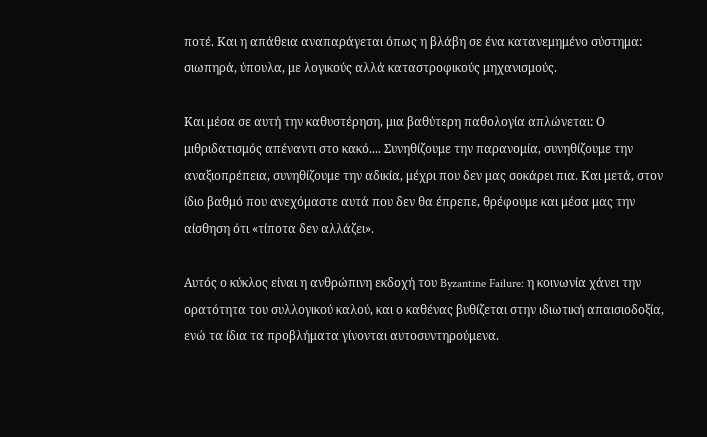ποτέ. Και η απάθεια αναπαράγεται όπως η βλάβη σε ένα κατανεμημένο σύστημα: σιωπηρά, ύπουλα, με λογικούς αλλά καταστροφικούς μηχανισμούς.

Και μέσα σε αυτή την καθυστέρηση, μια βαθύτερη παθολογία απλώνεται: Ο μιθριδατισμός απέναντι στο κακό.... Συνηθίζουμε την παρανομία, συνηθίζουμε την αναξιοπρέπεια, συνηθίζουμε την αδικία, μέχρι που δεν μας σοκάρει πια. Και μετά, στον ίδιο βαθμό που ανεχόμαστε αυτά που δεν θα έπρεπε, θρέφουμε και μέσα μας την αίσθηση ότι «τίποτα δεν αλλάζει».

Αυτός ο κύκλος είναι η ανθρώπινη εκδοχή του Byzantine Failure: η κοινωνία χάνει την ορατότητα του συλλογικού καλού, και ο καθένας βυθίζεται στην ιδιωτική απαισιοδοξία, ενώ τα ίδια τα προβλήματα γίνονται αυτοσυντηρούμενα.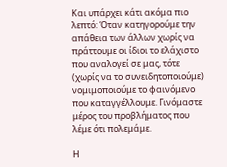Και υπάρχει κάτι ακόμα πιο λεπτό: Όταν κατηγορούμε την απάθεια των άλλων χωρίς να πράττουμε οι ίδιοι το ελάχιστο που αναλογεί σε μας, τότε (χωρίς να το συνειδητοποιούμε) νομιμοποιούμε το φαινόμενο που καταγγέλλουμε. Γινόμαστε μέρος του προβλήματος που λέμε ότι πολεμάμε.

Η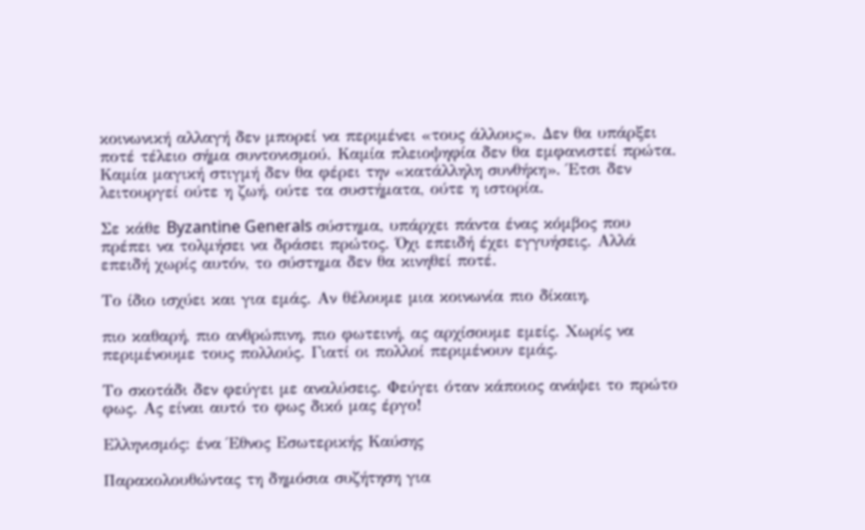κοινωνική αλλαγή δεν μπορεί να περιμένει «τους άλλους». Δεν θα υπάρξει ποτέ τέλειο σήμα συντονισμού. Καμία πλειοψηφία δεν θα εμφανιστεί πρώτα. Καμία μαγική στιγμή δεν θα φέρει την «κατάλληλη συνθήκη». Έτσι δεν λειτουργεί ούτε η ζωή, ούτε τα συστήματα, ούτε η ιστορία.

Σε κάθε Byzantine Generals σύστημα, υπάρχει πάντα ένας κόμβος που πρέπει να τολμήσει να δράσει πρώτος. Όχι επειδή έχει εγγυήσεις. Αλλά επειδή χωρίς αυτόν, το σύστημα δεν θα κινηθεί ποτέ.

Το ίδιο ισχύει και για εμάς. Αν θέλουμε μια κοινωνία πιο δίκαιη,

πιο καθαρή, πιο ανθρώπινη, πιο φωτεινή, ας αρχίσουμε εμείς. Χωρίς να περιμένουμε τους πολλούς. Γιατί οι πολλοί περιμένουν εμάς.

Το σκοτάδι δεν φεύγει με αναλύσεις. Φεύγει όταν κάποιος ανάψει το πρώτο φως. Ας είναι αυτό το φως δικό μας έργο!

Ελληνισμός: ένα Έθνος Εσωτερικής Καύσης

Παρακολουθώντας τη δημόσια συζήτηση για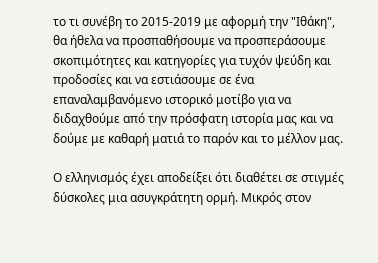το τι συνέβη το 2015-2019 με αφορμή την "Ιθάκη", θα ήθελα να προσπαθήσουμε να προσπεράσουμε σκοπιμότητες και κατηγορίες για τυχόν ψεύδη και προδοσίες και να εστιάσουμε σε ένα επαναλαμβανόμενο ιστορικό μοτίβο για να διδαχθούμε από την πρόσφατη ιστορία μας και να δούμε με καθαρή ματιά το παρόν και το μέλλον μας.

Ο ελληνισμός έχει αποδείξει ότι διαθέτει σε στιγμές δύσκολες μια ασυγκράτητη ορμή. Μικρός στον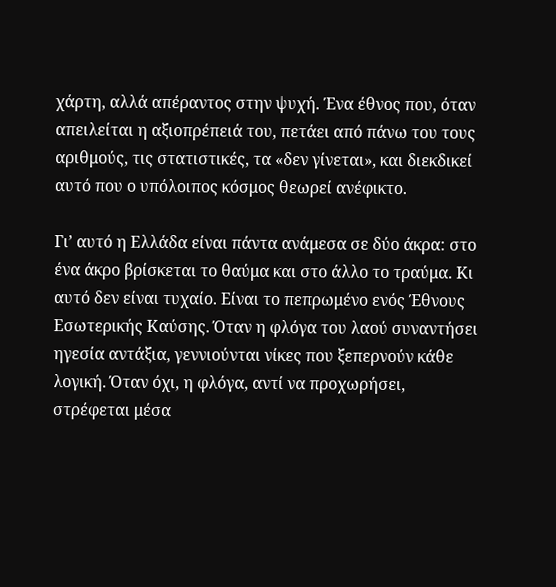χάρτη, αλλά απέραντος στην ψυχή. Ένα έθνος που, όταν απειλείται η αξιοπρέπειά του, πετάει από πάνω του τους αριθμούς, τις στατιστικές, τα «δεν γίνεται», και διεκδικεί αυτό που ο υπόλοιπος κόσμος θεωρεί ανέφικτο.

Γι’ αυτό η Ελλάδα είναι πάντα ανάμεσα σε δύο άκρα: στο ένα άκρο βρίσκεται το θαύμα και στο άλλο το τραύμα. Κι αυτό δεν είναι τυχαίο. Είναι το πεπρωμένο ενός Έθνους Εσωτερικής Καύσης. Όταν η φλόγα του λαού συναντήσει ηγεσία αντάξια, γεννιούνται νίκες που ξεπερνούν κάθε λογική. Όταν όχι, η φλόγα, αντί να προχωρήσει, στρέφεται μέσα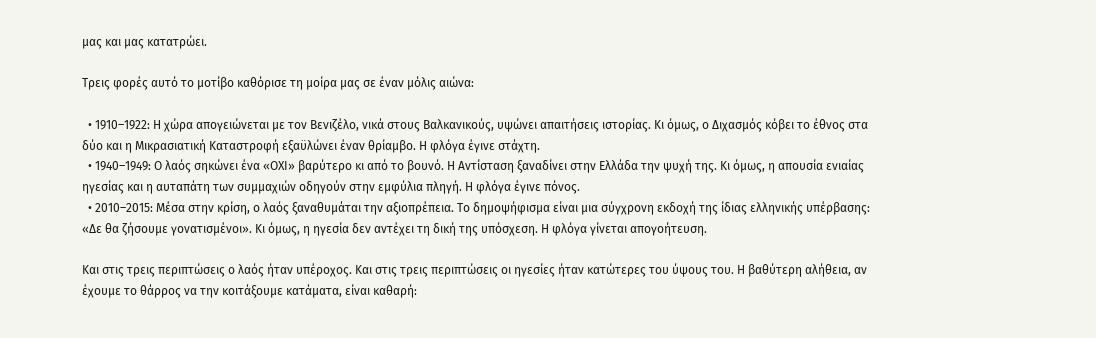μας και μας κατατρώει.

Τρεις φορές αυτό το μοτίβο καθόρισε τη μοίρα μας σε έναν μόλις αιώνα:

  • 1910–1922: Η χώρα απογειώνεται με τον Βενιζέλο, νικά στους Βαλκανικούς, υψώνει απαιτήσεις ιστορίας. Κι όμως, ο Διχασμός κόβει το έθνος στα δύο και η Μικρασιατική Καταστροφή εξαϋλώνει έναν θρίαμβο. Η φλόγα έγινε στάχτη.
  • 1940–1949: Ο λαός σηκώνει ένα «ΟΧΙ» βαρύτερο κι από το βουνό. Η Αντίσταση ξαναδίνει στην Ελλάδα την ψυχή της. Κι όμως, η απουσία ενιαίας ηγεσίας και η αυταπάτη των συμμαχιών οδηγούν στην εμφύλια πληγή. Η φλόγα έγινε πόνος.
  • 2010–2015: Μέσα στην κρίση, ο λαός ξαναθυμάται την αξιοπρέπεια. Το δημοψήφισμα είναι μια σύγχρονη εκδοχή της ίδιας ελληνικής υπέρβασης: «Δε θα ζήσουμε γονατισμένοι». Κι όμως, η ηγεσία δεν αντέχει τη δική της υπόσχεση. Η φλόγα γίνεται απογοήτευση.

Και στις τρεις περιπτώσεις ο λαός ήταν υπέροχος. Και στις τρεις περιπτώσεις οι ηγεσίες ήταν κατώτερες του ύψους του. Η βαθύτερη αλήθεια, αν έχουμε το θάρρος να την κοιτάξουμε κατάματα, είναι καθαρή: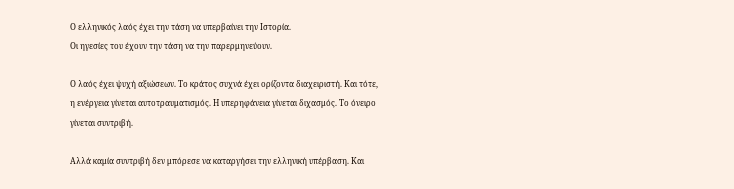Ο ελληνικός λαός έχει την τάση να υπερβαίνει την Ιστορία.
Οι ηγεσίες του έχουν την τάση να την παρερμηνεύουν.

Ο λαός έχει ψυχή αξιώσεων. Το κράτος συχνά έχει ορίζοντα διαχειριστή. Και τότε, η ενέργεια γίνεται αυτοτραυματισμός. Η υπερηφάνεια γίνεται διχασμός. Το όνειρο γίνεται συντριβή.

Αλλά καμία συντριβή δεν μπόρεσε να καταργήσει την ελληνική υπέρβαση. Και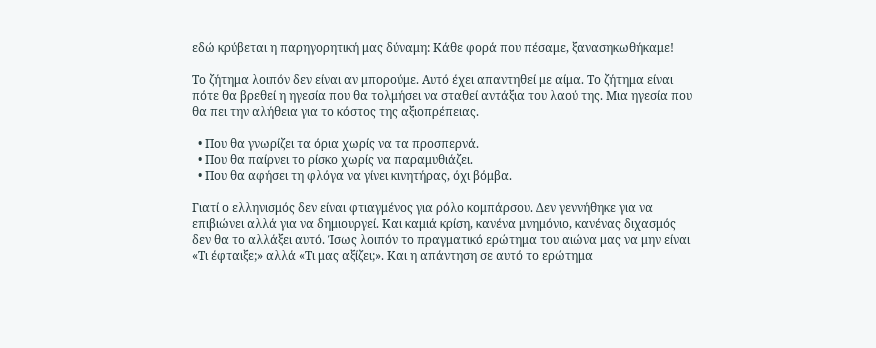εδώ κρύβεται η παρηγορητική μας δύναμη: Κάθε φορά που πέσαμε, ξανασηκωθήκαμε!

Το ζήτημα λοιπόν δεν είναι αν μπορούμε. Αυτό έχει απαντηθεί με αίμα. Το ζήτημα είναι πότε θα βρεθεί η ηγεσία που θα τολμήσει να σταθεί αντάξια του λαού της. Μια ηγεσία που θα πει την αλήθεια για το κόστος της αξιοπρέπειας.

  • Που θα γνωρίζει τα όρια χωρίς να τα προσπερνά.
  • Που θα παίρνει το ρίσκο χωρίς να παραμυθιάζει.
  • Που θα αφήσει τη φλόγα να γίνει κινητήρας, όχι βόμβα.

Γιατί ο ελληνισμός δεν είναι φτιαγμένος για ρόλο κομπάρσου. Δεν γεννήθηκε για να επιβιώνει αλλά για να δημιουργεί. Και καμιά κρίση, κανένα μνημόνιο, κανένας διχασμός δεν θα το αλλάξει αυτό. Ίσως λοιπόν το πραγματικό ερώτημα του αιώνα μας να μην είναι «Τι έφταιξε;» αλλά «Τι μας αξίζει;». Και η απάντηση σε αυτό το ερώτημα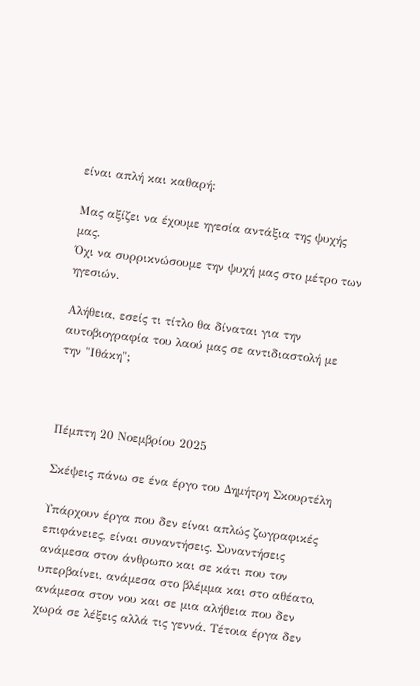είναι απλή και καθαρή:

Μας αξίζει να έχουμε ηγεσία αντάξια της ψυχής μας.
Όχι να συρρικνώσουμε την ψυχή μας στο μέτρο των ηγεσιών.

Αλήθεια, εσείς τι τίτλο θα δίναται για την αυτοβιογραφία του λαού μας σε αντιδιαστολή με την "Ιθάκη";



Πέμπτη 20 Νοεμβρίου 2025

Σκέψεις πάνω σε ένα έργο του Δημήτρη Σκουρτέλη

Υπάρχουν έργα που δεν είναι απλώς ζωγραφικές επιφάνειες, είναι συναντήσεις. Συναντήσεις ανάμεσα στον άνθρωπο και σε κάτι που τον υπερβαίνει, ανάμεσα στο βλέμμα και στο αθέατο, ανάμεσα στον νου και σε μια αλήθεια που δεν χωρά σε λέξεις αλλά τις γεννά. Τέτοια έργα δεν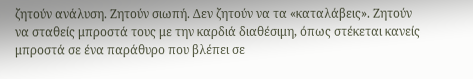ζητούν ανάλυση. Ζητούν σιωπή. Δεν ζητούν να τα «καταλάβεις». Ζητούν να σταθείς μπροστά τους με την καρδιά διαθέσιμη, όπως στέκεται κανείς μπροστά σε ένα παράθυρο που βλέπει σε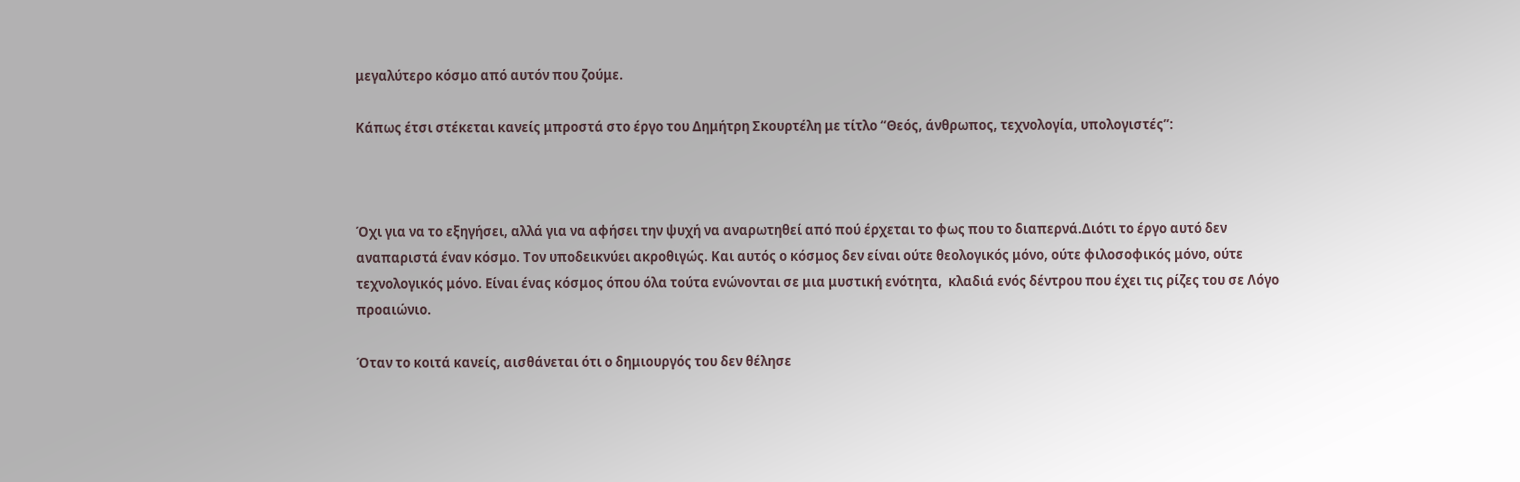μεγαλύτερο κόσμο από αυτόν που ζούμε.

Κάπως έτσι στέκεται κανείς μπροστά στο έργο του Δημήτρη Σκουρτέλη με τίτλο “Θεός, άνθρωπος, τεχνολογία, υπολογιστές”:



Όχι για να το εξηγήσει, αλλά για να αφήσει την ψυχή να αναρωτηθεί από πού έρχεται το φως που το διαπερνά.Διότι το έργο αυτό δεν αναπαριστά έναν κόσμο. Τον υποδεικνύει ακροθιγώς. Και αυτός ο κόσμος δεν είναι ούτε θεολογικός μόνο, ούτε φιλοσοφικός μόνο, ούτε τεχνολογικός μόνο. Είναι ένας κόσμος όπου όλα τούτα ενώνονται σε μια μυστική ενότητα,  κλαδιά ενός δέντρου που έχει τις ρίζες του σε Λόγο προαιώνιο.

Όταν το κοιτά κανείς, αισθάνεται ότι ο δημιουργός του δεν θέλησε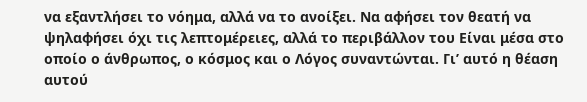να εξαντλήσει το νόημα, αλλά να το ανοίξει. Να αφήσει τον θεατή να ψηλαφήσει όχι τις λεπτομέρειες, αλλά το περιβάλλον του Είναι μέσα στο οποίο ο άνθρωπος, ο κόσμος και ο Λόγος συναντώνται. Γι’ αυτό η θέαση αυτού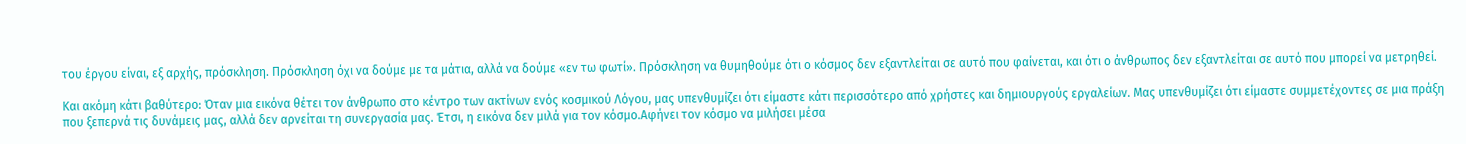του έργου είναι, εξ αρχής, πρόσκληση. Πρόσκληση όχι να δούμε με τα μάτια, αλλά να δούμε «εν τω φωτί». Πρόσκληση να θυμηθούμε ότι ο κόσμος δεν εξαντλείται σε αυτό που φαίνεται, και ότι ο άνθρωπος δεν εξαντλείται σε αυτό που μπορεί να μετρηθεί.

Και ακόμη κάτι βαθύτερο: Όταν μια εικόνα θέτει τον άνθρωπο στο κέντρο των ακτίνων ενός κοσμικού Λόγου, μας υπενθυμίζει ότι είμαστε κάτι περισσότερο από χρήστες και δημιουργούς εργαλείων. Μας υπενθυμίζει ότι είμαστε συμμετέχοντες σε μια πράξη που ξεπερνά τις δυνάμεις μας, αλλά δεν αρνείται τη συνεργασία μας. Έτσι, η εικόνα δεν μιλά για τον κόσμο.Αφήνει τον κόσμο να μιλήσει μέσα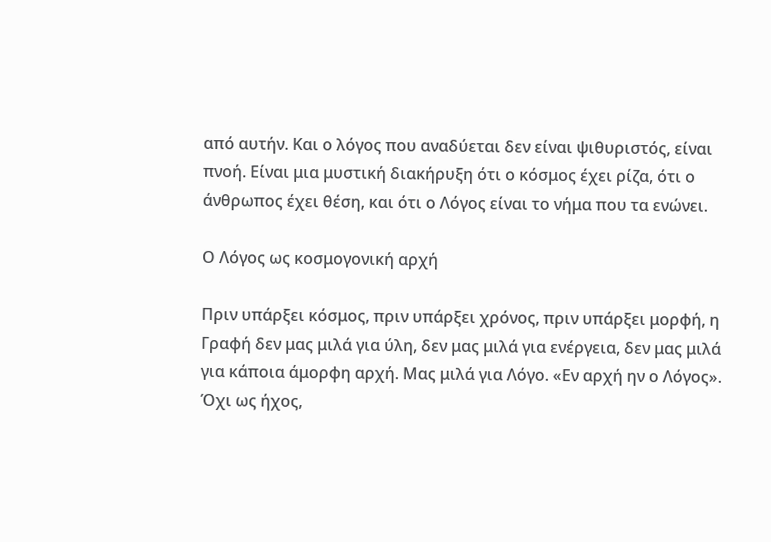από αυτήν. Και ο λόγος που αναδύεται δεν είναι ψιθυριστός, είναι πνοή. Είναι μια μυστική διακήρυξη ότι ο κόσμος έχει ρίζα, ότι ο άνθρωπος έχει θέση, και ότι ο Λόγος είναι το νήμα που τα ενώνει.

Ο Λόγος ως κοσμογονική αρχή

Πριν υπάρξει κόσμος, πριν υπάρξει χρόνος, πριν υπάρξει μορφή, η Γραφή δεν μας μιλά για ύλη, δεν μας μιλά για ενέργεια, δεν μας μιλά για κάποια άμορφη αρχή. Μας μιλά για Λόγο. «Εν αρχή ην ο Λόγος». Όχι ως ήχος,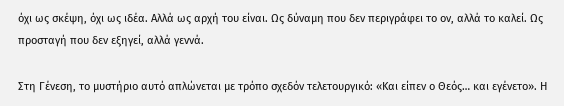όχι ως σκέψη, όχι ως ιδέα. Αλλά ως αρχή του είναι. Ως δύναμη που δεν περιγράφει το ον, αλλά το καλεί. Ως προσταγή που δεν εξηγεί, αλλά γεννά.

Στη Γένεση, το μυστήριο αυτό απλώνεται με τρόπο σχεδόν τελετουργικό: «Και είπεν ο Θεός… και εγένετο». Η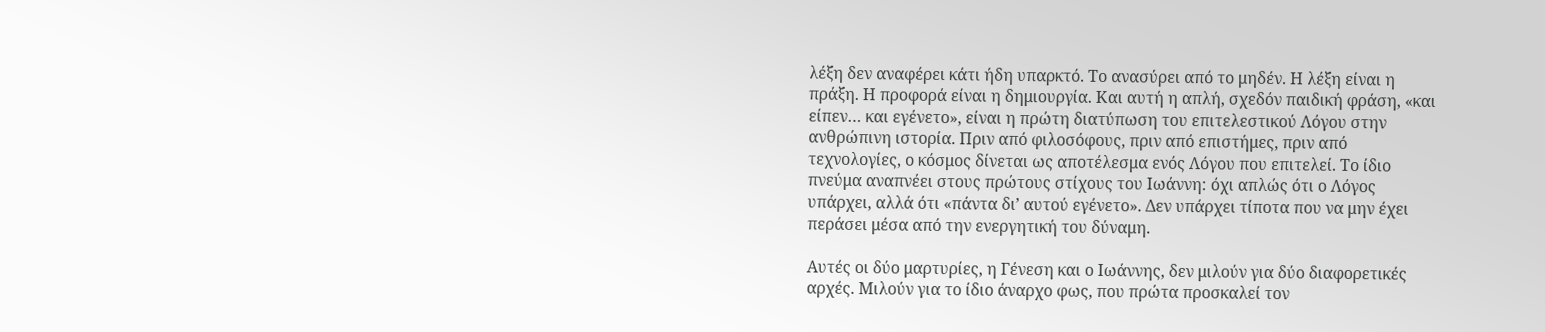λέξη δεν αναφέρει κάτι ήδη υπαρκτό. Το ανασύρει από το μηδέν. Η λέξη είναι η πράξη. Η προφορά είναι η δημιουργία. Και αυτή η απλή, σχεδόν παιδική φράση, «και είπεν… και εγένετο», είναι η πρώτη διατύπωση του επιτελεστικού Λόγου στην ανθρώπινη ιστορία. Πριν από φιλοσόφους, πριν από επιστήμες, πριν από τεχνολογίες, ο κόσμος δίνεται ως αποτέλεσμα ενός Λόγου που επιτελεί. Το ίδιο πνεύμα αναπνέει στους πρώτους στίχους του Ιωάννη: όχι απλώς ότι ο Λόγος υπάρχει, αλλά ότι «πάντα δι’ αυτού εγένετο». Δεν υπάρχει τίποτα που να μην έχει περάσει μέσα από την ενεργητική του δύναμη.

Αυτές οι δύο μαρτυρίες, η Γένεση και ο Ιωάννης, δεν μιλούν για δύο διαφορετικές αρχές. Μιλούν για το ίδιο άναρχο φως, που πρώτα προσκαλεί τον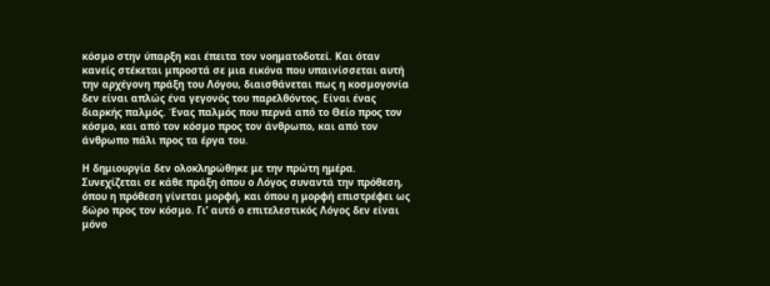κόσμο στην ύπαρξη και έπειτα τον νοηματοδοτεί. Και όταν κανείς στέκεται μπροστά σε μια εικόνα που υπαινίσσεται αυτή την αρχέγονη πράξη του Λόγου, διαισθάνεται πως η κοσμογονία δεν είναι απλώς ένα γεγονός του παρελθόντος. Είναι ένας διαρκής παλμός. Ένας παλμός που περνά από το Θείο προς τον κόσμο, και από τον κόσμο προς τον άνθρωπο, και από τον άνθρωπο πάλι προς τα έργα του.

Η δημιουργία δεν ολοκληρώθηκε με την πρώτη ημέρα. Συνεχίζεται σε κάθε πράξη όπου ο Λόγος συναντά την πρόθεση, όπου η πρόθεση γίνεται μορφή, και όπου η μορφή επιστρέφει ως δώρο προς τον κόσμο. Γι’ αυτό ο επιτελεστικός Λόγος δεν είναι μόνο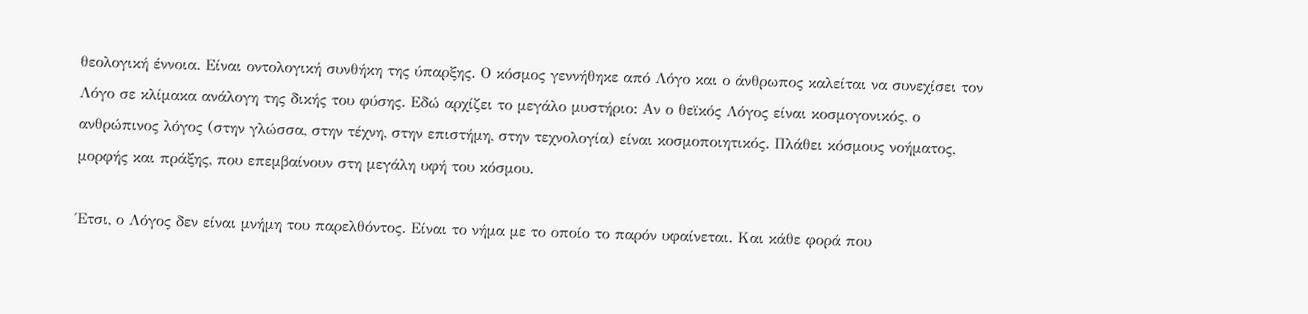θεολογική έννοια. Είναι οντολογική συνθήκη της ύπαρξης. Ο κόσμος γεννήθηκε από Λόγο και ο άνθρωπος καλείται να συνεχίσει τον Λόγο σε κλίμακα ανάλογη της δικής του φύσης. Εδώ αρχίζει το μεγάλο μυστήριο: Αν ο θεϊκός Λόγος είναι κοσμογονικός, ο ανθρώπινος λόγος (στην γλώσσα, στην τέχνη, στην επιστήμη, στην τεχνολογία) είναι κοσμοποιητικός. Πλάθει κόσμους νοήματος, μορφής και πράξης, που επεμβαίνουν στη μεγάλη υφή του κόσμου.

Έτσι, ο Λόγος δεν είναι μνήμη του παρελθόντος. Είναι το νήμα με το οποίο το παρόν υφαίνεται. Και κάθε φορά που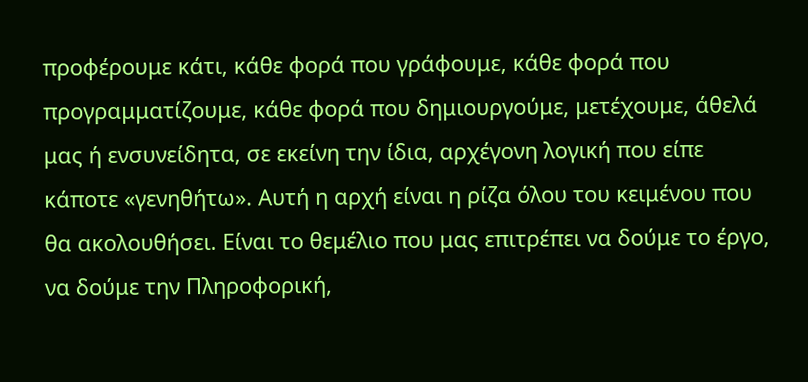προφέρουμε κάτι, κάθε φορά που γράφουμε, κάθε φορά που προγραμματίζουμε, κάθε φορά που δημιουργούμε, μετέχουμε, άθελά μας ή ενσυνείδητα, σε εκείνη την ίδια, αρχέγονη λογική που είπε κάποτε «γενηθήτω». Αυτή η αρχή είναι η ρίζα όλου του κειμένου που θα ακολουθήσει. Είναι το θεμέλιο που μας επιτρέπει να δούμε το έργο, να δούμε την Πληροφορική,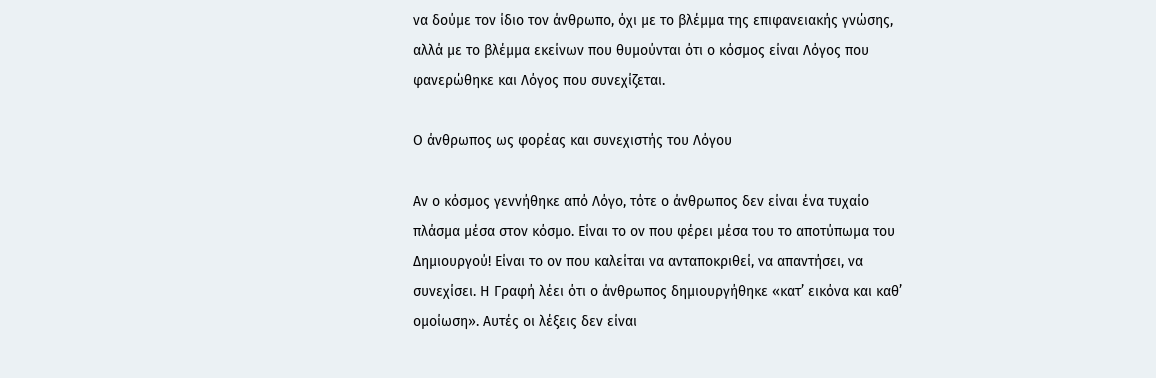να δούμε τον ίδιο τον άνθρωπο, όχι με το βλέμμα της επιφανειακής γνώσης, αλλά με το βλέμμα εκείνων που θυμούνται ότι ο κόσμος είναι Λόγος που φανερώθηκε και Λόγος που συνεχίζεται.

Ο άνθρωπος ως φορέας και συνεχιστής του Λόγου

Αν ο κόσμος γεννήθηκε από Λόγο, τότε ο άνθρωπος δεν είναι ένα τυχαίο πλάσμα μέσα στον κόσμο. Είναι το ον που φέρει μέσα του το αποτύπωμα του Δημιουργού! Είναι το ον που καλείται να ανταποκριθεί, να απαντήσει, να συνεχίσει. Η Γραφή λέει ότι ο άνθρωπος δημιουργήθηκε «κατ’ εικόνα και καθ’ ομοίωση». Αυτές οι λέξεις δεν είναι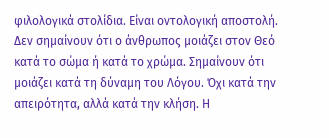φιλολογικά στολίδια. Είναι οντολογική αποστολή. Δεν σημαίνουν ότι ο άνθρωπος μοιάζει στον Θεό κατά το σώμα ή κατά το χρώμα. Σημαίνουν ότι μοιάζει κατά τη δύναμη του Λόγου. Όχι κατά την απειρότητα, αλλά κατά την κλήση. Η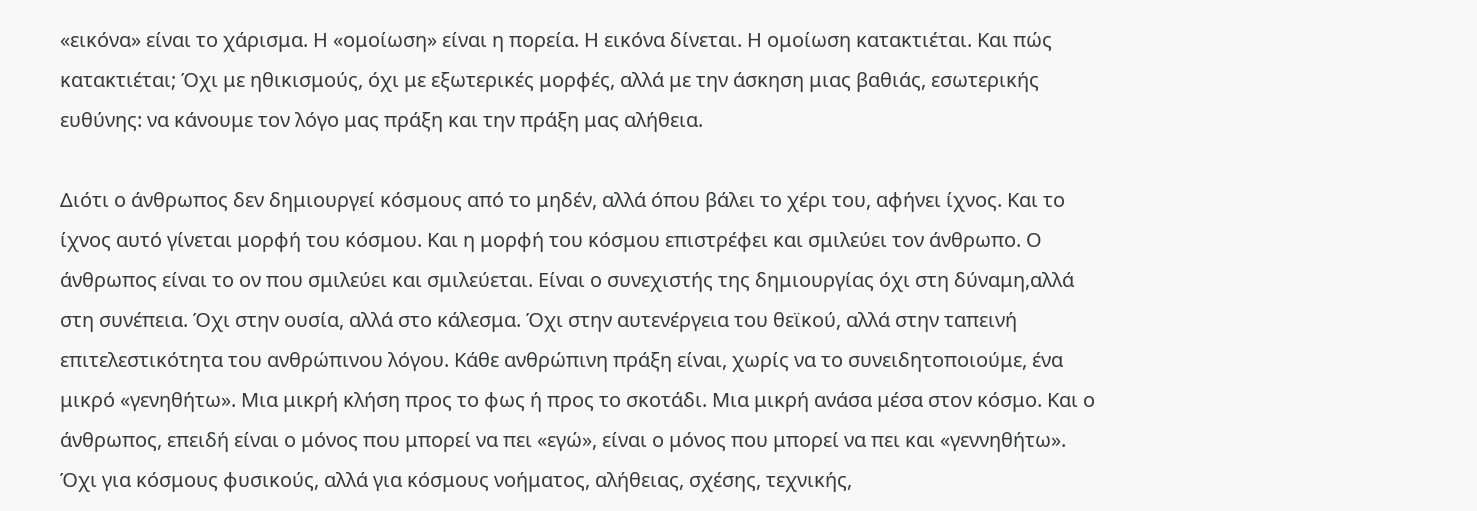«εικόνα» είναι το χάρισμα. Η «ομοίωση» είναι η πορεία. Η εικόνα δίνεται. Η ομοίωση κατακτιέται. Και πώς κατακτιέται; Όχι με ηθικισμούς, όχι με εξωτερικές μορφές, αλλά με την άσκηση μιας βαθιάς, εσωτερικής ευθύνης: να κάνουμε τον λόγο μας πράξη και την πράξη μας αλήθεια.

Διότι ο άνθρωπος δεν δημιουργεί κόσμους από το μηδέν, αλλά όπου βάλει το χέρι του, αφήνει ίχνος. Και το ίχνος αυτό γίνεται μορφή του κόσμου. Και η μορφή του κόσμου επιστρέφει και σμιλεύει τον άνθρωπο. Ο άνθρωπος είναι το ον που σμιλεύει και σμιλεύεται. Είναι ο συνεχιστής της δημιουργίας όχι στη δύναμη,αλλά στη συνέπεια. Όχι στην ουσία, αλλά στο κάλεσμα. Όχι στην αυτενέργεια του θεϊκού, αλλά στην ταπεινή επιτελεστικότητα του ανθρώπινου λόγου. Κάθε ανθρώπινη πράξη είναι, χωρίς να το συνειδητοποιούμε, ένα μικρό «γενηθήτω». Μια μικρή κλήση προς το φως ή προς το σκοτάδι. Μια μικρή ανάσα μέσα στον κόσμο. Και ο άνθρωπος, επειδή είναι ο μόνος που μπορεί να πει «εγώ», είναι ο μόνος που μπορεί να πει και «γεννηθήτω». Όχι για κόσμους φυσικούς, αλλά για κόσμους νοήματος, αλήθειας, σχέσης, τεχνικής,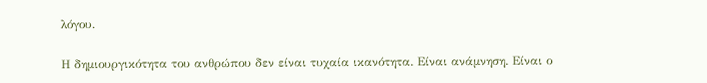λόγου.

Η δημιουργικότητα του ανθρώπου δεν είναι τυχαία ικανότητα. Είναι ανάμνηση. Είναι ο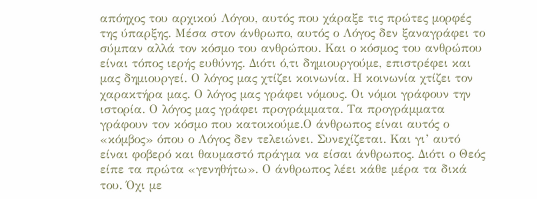απόηχος του αρχικού Λόγου, αυτός που χάραξε τις πρώτες μορφές της ύπαρξης. Μέσα στον άνθρωπο, αυτός ο Λόγος δεν ξαναγράφει το σύμπαν αλλά τον κόσμο του ανθρώπου. Και ο κόσμος του ανθρώπου είναι τόπος ιερής ευθύνης. Διότι ό,τι δημιουργούμε, επιστρέφει και μας δημιουργεί. Ο λόγος μας χτίζει κοινωνία. Η κοινωνία χτίζει τον χαρακτήρα μας. Ο λόγος μας γράφει νόμους. Οι νόμοι γράφουν την ιστορία. Ο λόγος μας γράφει προγράμματα. Τα προγράμματα γράφουν τον κόσμο που κατοικούμε.Ο άνθρωπος είναι αυτός ο «κόμβος» όπου ο Λόγος δεν τελειώνει. Συνεχίζεται. Και γι’ αυτό είναι φοβερό και θαυμαστό πράγμα να είσαι άνθρωπος. Διότι ο Θεός είπε τα πρώτα «γενηθήτω». Ο άνθρωπος λέει κάθε μέρα τα δικά του. Όχι με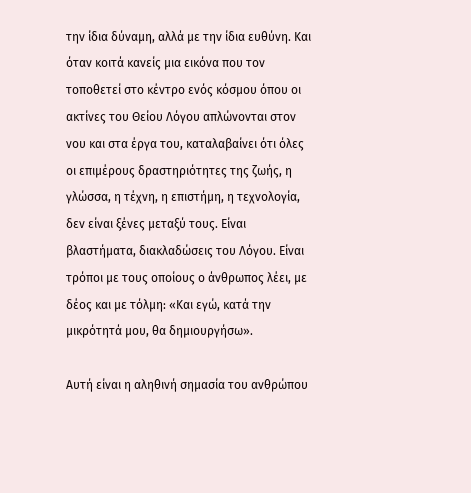την ίδια δύναμη, αλλά με την ίδια ευθύνη. Και όταν κοιτά κανείς μια εικόνα που τον τοποθετεί στο κέντρο ενός κόσμου όπου οι ακτίνες του Θείου Λόγου απλώνονται στον νου και στα έργα του, καταλαβαίνει ότι όλες οι επιμέρους δραστηριότητες της ζωής, η γλώσσα, η τέχνη, η επιστήμη, η τεχνολογία, δεν είναι ξένες μεταξύ τους. Είναι βλαστήματα, διακλαδώσεις του Λόγου. Είναι τρόποι με τους οποίους ο άνθρωπος λέει, με δέος και με τόλμη: «Και εγώ, κατά την μικρότητά μου, θα δημιουργήσω».

Αυτή είναι η αληθινή σημασία του ανθρώπου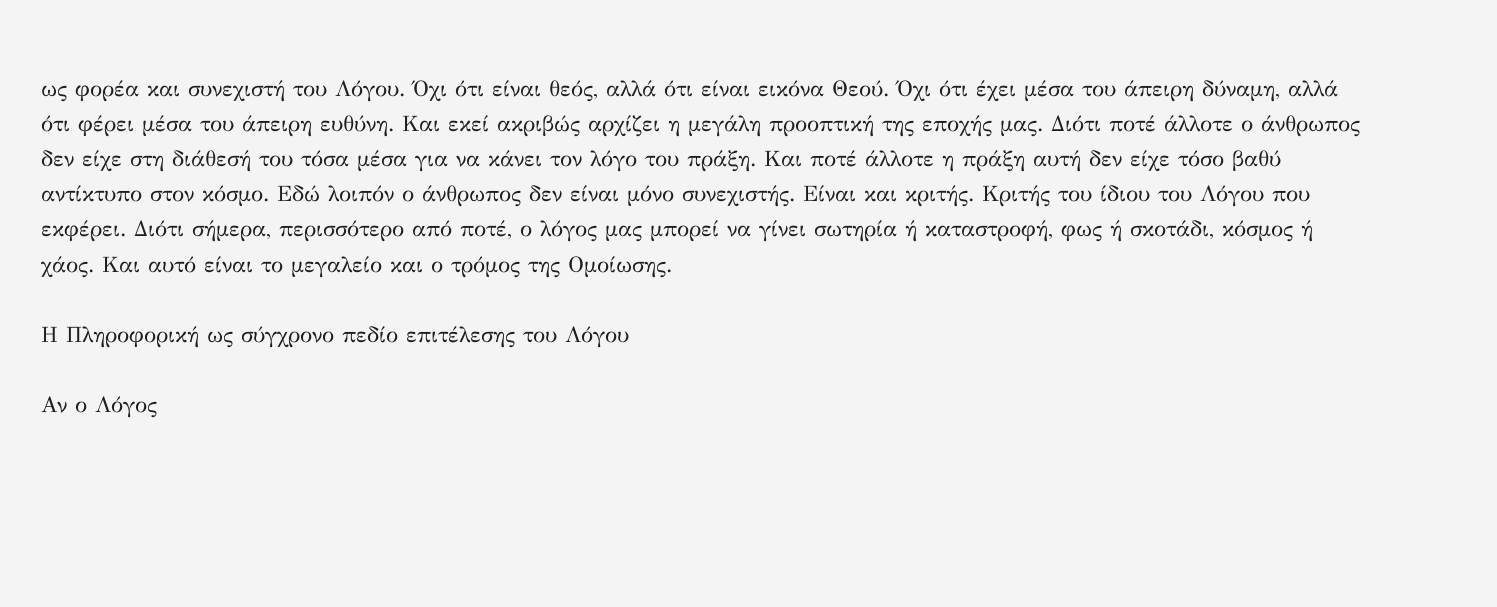ως φορέα και συνεχιστή του Λόγου. Όχι ότι είναι θεός, αλλά ότι είναι εικόνα Θεού. Όχι ότι έχει μέσα του άπειρη δύναμη, αλλά ότι φέρει μέσα του άπειρη ευθύνη. Και εκεί ακριβώς αρχίζει η μεγάλη προοπτική της εποχής μας. Διότι ποτέ άλλοτε ο άνθρωπος δεν είχε στη διάθεσή του τόσα μέσα για να κάνει τον λόγο του πράξη. Και ποτέ άλλοτε η πράξη αυτή δεν είχε τόσο βαθύ αντίκτυπο στον κόσμο. Εδώ λοιπόν ο άνθρωπος δεν είναι μόνο συνεχιστής. Είναι και κριτής. Κριτής του ίδιου του Λόγου που εκφέρει. Διότι σήμερα, περισσότερο από ποτέ, ο λόγος μας μπορεί να γίνει σωτηρία ή καταστροφή, φως ή σκοτάδι, κόσμος ή χάος. Και αυτό είναι το μεγαλείο και ο τρόμος της Ομοίωσης.

Η Πληροφορική ως σύγχρονο πεδίο επιτέλεσης του Λόγου

Αν ο Λόγος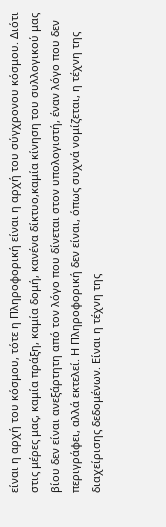είναι η αρχή του κόσμου, τότε η Πληροφορική είναι η αρχή του σύγχρονου κόσμου. Διότι στις μέρες μας, καμία πράξη, καμία δομή, κανένα δίκτυο,καμία κίνηση του συλλογικού μας βίου δεν είναι ανεξάρτητη από τον λόγο που δίνεται στον υπολογιστή, έναν λόγο που δεν περιγράφει, αλλά εκτελεί. Η Πληροφορική δεν είναι, όπως συχνά νομίζεται, η τέχνη της διαχείρισης δεδομένων. Είναι η τέχνη της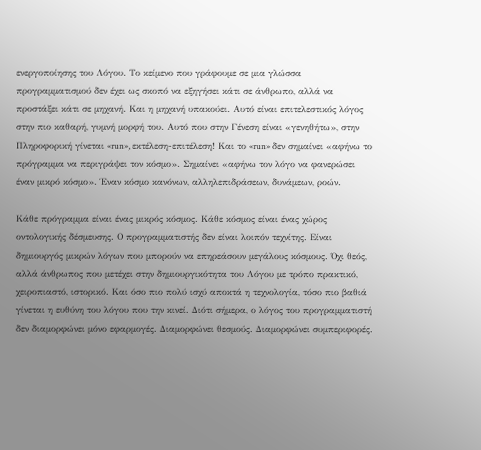ενεργοποίησης του Λόγου. Το κείμενο που γράφουμε σε μια γλώσσα προγραμματισμού δεν έχει ως σκοπό να εξηγήσει κάτι σε άνθρωπο, αλλά να προστάξει κάτι σε μηχανή. Και η μηχανή υπακούει. Αυτό είναι επιτελεστικός λόγος στην πιο καθαρή, γυμνή μορφή του. Αυτό που στην Γένεση είναι «γενηθήτω», στην Πληροφορική γίνεται «run», εκτέλεση-επιτέλεση! Και το «run» δεν σημαίνει «αφήνω το πρόγραμμα να περιγράψει τον κόσμο». Σημαίνει «αφήνω τον λόγο να φανερώσει έναν μικρό κόσμο». Έναν κόσμο κανόνων, αλληλεπιδράσεων, δυνάμεων, ροών.

Κάθε πρόγραμμα είναι ένας μικρός κόσμος. Κάθε κόσμος είναι ένας χώρος οντολογικής δέσμευσης. Ο προγραμματιστής δεν είναι λοιπόν τεχνίτης. Είναι δημιουργός μικρών λόγων που μπορούν να επηρεάσουν μεγάλους κόσμους. Όχι θεός, αλλά άνθρωπος που μετέχει στην δημιουργικότητα του Λόγου με τρόπο πρακτικό, χειροπιαστό, ιστορικό. Και όσο πιο πολύ ισχύ αποκτά η τεχνολογία, τόσο πιο βαθιά γίνεται η ευθύνη του λόγου που την κινεί. Διότι σήμερα, ο λόγος του προγραμματιστή δεν διαμορφώνει μόνο εφαρμογές. Διαμορφώνει θεσμούς. Διαμορφώνει συμπεριφορές.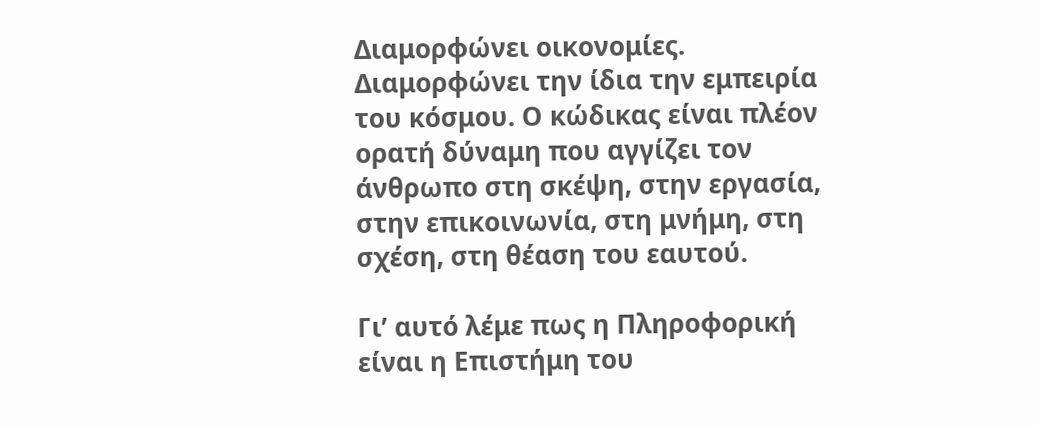Διαμορφώνει οικονομίες. Διαμορφώνει την ίδια την εμπειρία του κόσμου. Ο κώδικας είναι πλέον ορατή δύναμη που αγγίζει τον άνθρωπο στη σκέψη, στην εργασία, στην επικοινωνία, στη μνήμη, στη σχέση, στη θέαση του εαυτού.

Γι’ αυτό λέμε πως η Πληροφορική είναι η Επιστήμη του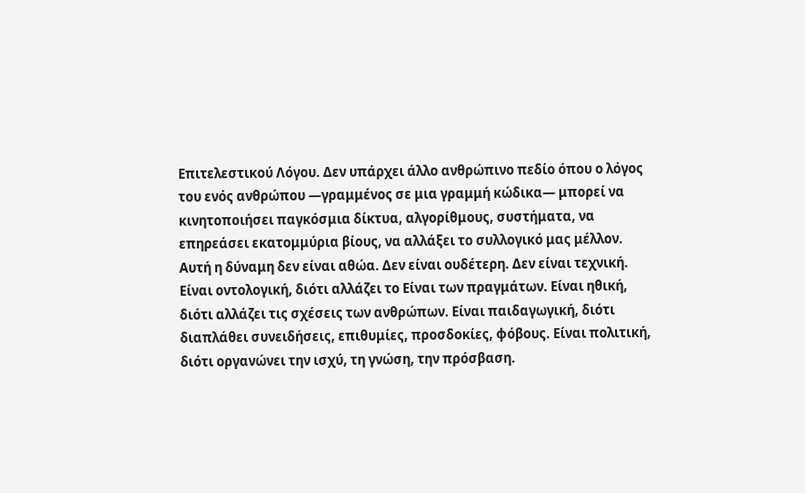Επιτελεστικού Λόγου. Δεν υπάρχει άλλο ανθρώπινο πεδίο όπου ο λόγος του ενός ανθρώπου —γραμμένος σε μια γραμμή κώδικα— μπορεί να κινητοποιήσει παγκόσμια δίκτυα, αλγορίθμους, συστήματα, να επηρεάσει εκατομμύρια βίους, να αλλάξει το συλλογικό μας μέλλον. Αυτή η δύναμη δεν είναι αθώα. Δεν είναι ουδέτερη. Δεν είναι τεχνική. Είναι οντολογική, διότι αλλάζει το Είναι των πραγμάτων. Είναι ηθική, διότι αλλάζει τις σχέσεις των ανθρώπων. Είναι παιδαγωγική, διότι διαπλάθει συνειδήσεις, επιθυμίες, προσδοκίες, φόβους. Είναι πολιτική, διότι οργανώνει την ισχύ, τη γνώση, την πρόσβαση.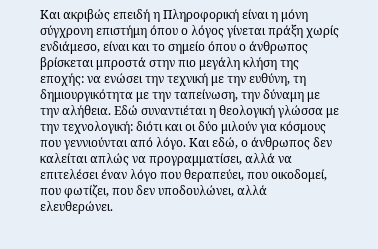Και ακριβώς επειδή η Πληροφορική είναι η μόνη σύγχρονη επιστήμη όπου ο λόγος γίνεται πράξη χωρίς ενδιάμεσο, είναι και το σημείο όπου ο άνθρωπος βρίσκεται μπροστά στην πιο μεγάλη κλήση της εποχής: να ενώσει την τεχνική με την ευθύνη, τη δημιουργικότητα με την ταπείνωση, την δύναμη με την αλήθεια. Εδώ συναντιέται η θεολογική γλώσσα με την τεχνολογική: διότι και οι δύο μιλούν για κόσμους που γεννιούνται από λόγο. Και εδώ, ο άνθρωπος δεν καλείται απλώς να προγραμματίσει, αλλά να επιτελέσει έναν λόγο που θεραπεύει, που οικοδομεί, που φωτίζει, που δεν υποδουλώνει, αλλά ελευθερώνει.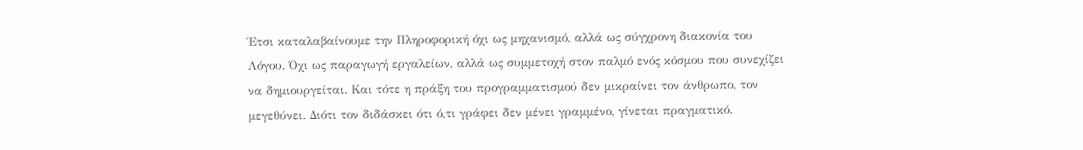Έτσι καταλαβαίνουμε την Πληροφορική όχι ως μηχανισμό, αλλά ως σύγχρονη διακονία του Λόγου. Όχι ως παραγωγή εργαλείων, αλλά ως συμμετοχή στον παλμό ενός κόσμου που συνεχίζει να δημιουργείται. Και τότε η πράξη του προγραμματισμού δεν μικραίνει τον άνθρωπο, τον μεγεθύνει. Διότι τον διδάσκει ότι ό,τι γράφει δεν μένει γραμμένο, γίνεται πραγματικό.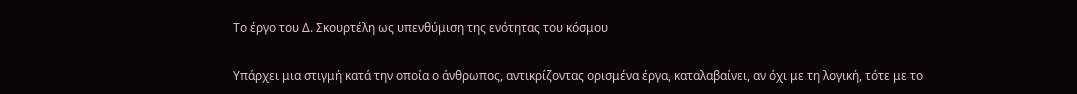Το έργο του Δ. Σκουρτέλη ως υπενθύμιση της ενότητας του κόσμου

Υπάρχει μια στιγμή κατά την οποία ο άνθρωπος, αντικρίζοντας ορισμένα έργα, καταλαβαίνει, αν όχι με τη λογική, τότε με το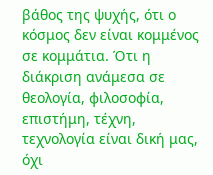βάθος της ψυχής, ότι ο κόσμος δεν είναι κομμένος σε κομμάτια. Ότι η διάκριση ανάμεσα σε θεολογία, φιλοσοφία, επιστήμη, τέχνη, τεχνολογία είναι δική μας, όχι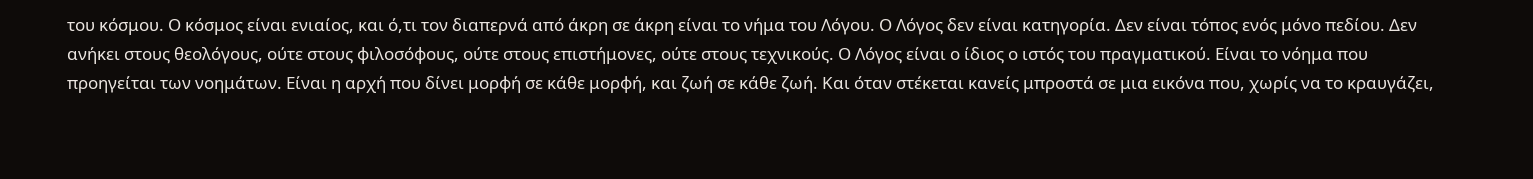του κόσμου. Ο κόσμος είναι ενιαίος, και ό,τι τον διαπερνά από άκρη σε άκρη είναι το νήμα του Λόγου. Ο Λόγος δεν είναι κατηγορία. Δεν είναι τόπος ενός μόνο πεδίου. Δεν ανήκει στους θεολόγους, ούτε στους φιλοσόφους, ούτε στους επιστήμονες, ούτε στους τεχνικούς. Ο Λόγος είναι ο ίδιος ο ιστός του πραγματικού. Είναι το νόημα που προηγείται των νοημάτων. Είναι η αρχή που δίνει μορφή σε κάθε μορφή, και ζωή σε κάθε ζωή. Και όταν στέκεται κανείς μπροστά σε μια εικόνα που, χωρίς να το κραυγάζει,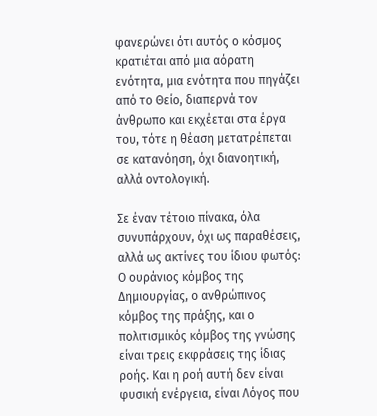φανερώνει ότι αυτός ο κόσμος κρατιέται από μια αόρατη ενότητα, μια ενότητα που πηγάζει από το Θείο, διαπερνά τον άνθρωπο και εκχέεται στα έργα του, τότε η θέαση μετατρέπεται σε κατανόηση, όχι διανοητική, αλλά οντολογική.

Σε έναν τέτοιο πίνακα, όλα συνυπάρχουν, όχι ως παραθέσεις, αλλά ως ακτίνες του ίδιου φωτός: Ο ουράνιος κόμβος της Δημιουργίας, ο ανθρώπινος κόμβος της πράξης, και ο πολιτισμικός κόμβος της γνώσης είναι τρεις εκφράσεις της ίδιας ροής. Και η ροή αυτή δεν είναι φυσική ενέργεια, είναι Λόγος που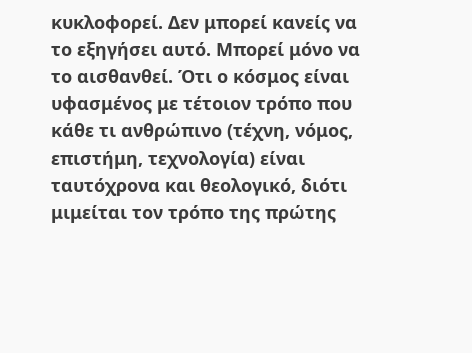κυκλοφορεί. Δεν μπορεί κανείς να το εξηγήσει αυτό. Μπορεί μόνο να το αισθανθεί. Ότι ο κόσμος είναι υφασμένος με τέτοιον τρόπο που κάθε τι ανθρώπινο (τέχνη, νόμος, επιστήμη, τεχνολογία) είναι ταυτόχρονα και θεολογικό, διότι μιμείται τον τρόπο της πρώτης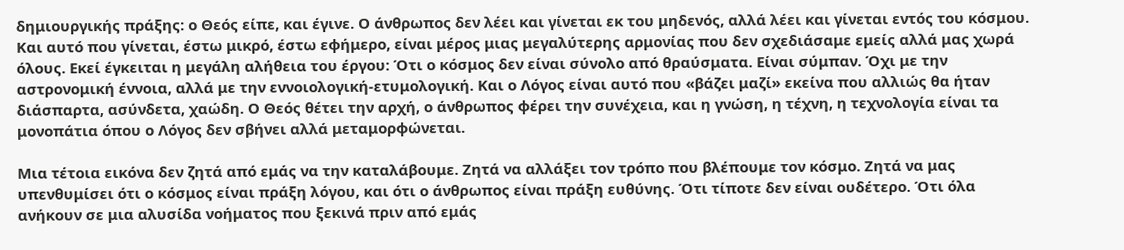δημιουργικής πράξης: ο Θεός είπε, και έγινε. Ο άνθρωπος δεν λέει και γίνεται εκ του μηδενός, αλλά λέει και γίνεται εντός του κόσμου. Και αυτό που γίνεται, έστω μικρό, έστω εφήμερο, είναι μέρος μιας μεγαλύτερης αρμονίας που δεν σχεδιάσαμε εμείς αλλά μας χωρά όλους. Εκεί έγκειται η μεγάλη αλήθεια του έργου: Ότι ο κόσμος δεν είναι σύνολο από θραύσματα. Είναι σύμπαν. Όχι με την αστρονομική έννοια, αλλά με την εννοιολογική-ετυμολογική. Και ο Λόγος είναι αυτό που «βάζει μαζί» εκείνα που αλλιώς θα ήταν διάσπαρτα, ασύνδετα, χαώδη. Ο Θεός θέτει την αρχή, ο άνθρωπος φέρει την συνέχεια, και η γνώση, η τέχνη, η τεχνολογία είναι τα μονοπάτια όπου ο Λόγος δεν σβήνει αλλά μεταμορφώνεται.

Μια τέτοια εικόνα δεν ζητά από εμάς να την καταλάβουμε. Ζητά να αλλάξει τον τρόπο που βλέπουμε τον κόσμο. Ζητά να μας υπενθυμίσει ότι ο κόσμος είναι πράξη λόγου, και ότι ο άνθρωπος είναι πράξη ευθύνης. Ότι τίποτε δεν είναι ουδέτερο. Ότι όλα ανήκουν σε μια αλυσίδα νοήματος που ξεκινά πριν από εμάς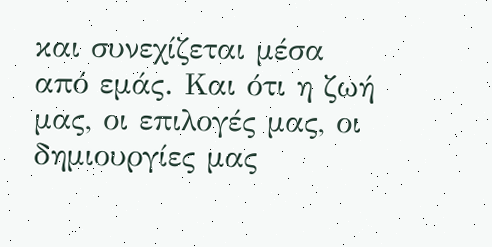και συνεχίζεται μέσα από εμάς. Και ότι η ζωή μας, οι επιλογές μας, οι δημιουργίες μας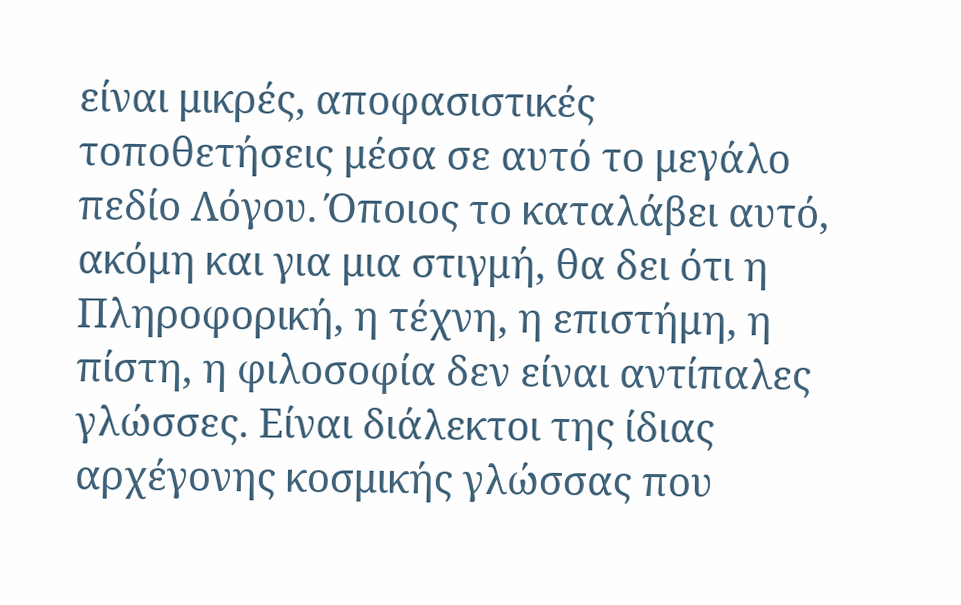είναι μικρές, αποφασιστικές τοποθετήσεις μέσα σε αυτό το μεγάλο πεδίο Λόγου. Όποιος το καταλάβει αυτό, ακόμη και για μια στιγμή, θα δει ότι η Πληροφορική, η τέχνη, η επιστήμη, η πίστη, η φιλοσοφία δεν είναι αντίπαλες γλώσσες. Είναι διάλεκτοι της ίδιας αρχέγονης κοσμικής γλώσσας που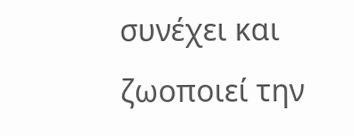συνέχει και ζωοποιεί την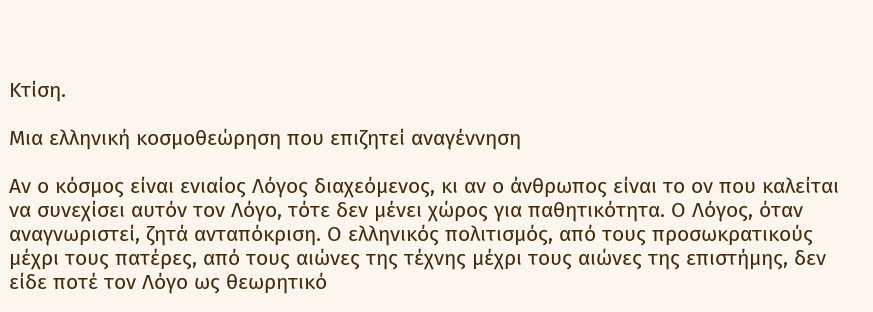Κτίση.

Μια ελληνική κοσμοθεώρηση που επιζητεί αναγέννηση

Αν ο κόσμος είναι ενιαίος Λόγος διαχεόμενος, κι αν ο άνθρωπος είναι το ον που καλείται να συνεχίσει αυτόν τον Λόγο, τότε δεν μένει χώρος για παθητικότητα. Ο Λόγος, όταν αναγνωριστεί, ζητά ανταπόκριση. Ο ελληνικός πολιτισμός, από τους προσωκρατικούς μέχρι τους πατέρες, από τους αιώνες της τέχνης μέχρι τους αιώνες της επιστήμης, δεν είδε ποτέ τον Λόγο ως θεωρητικό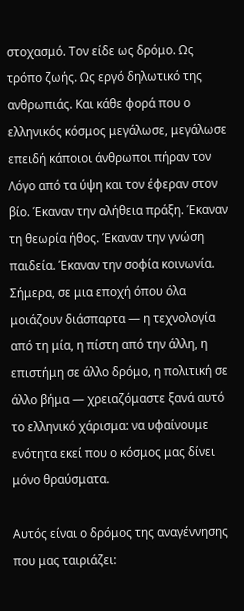στοχασμό. Τον είδε ως δρόμο. Ως τρόπο ζωής. Ως εργό δηλωτικό της ανθρωπιάς. Και κάθε φορά που ο ελληνικός κόσμος μεγάλωσε, μεγάλωσε επειδή κάποιοι άνθρωποι πήραν τον Λόγο από τα ύψη και τον έφεραν στον βίο. Έκαναν την αλήθεια πράξη. Έκαναν τη θεωρία ήθος. Έκαναν την γνώση παιδεία. Έκαναν την σοφία κοινωνία. Σήμερα, σε μια εποχή όπου όλα μοιάζουν διάσπαρτα — η τεχνολογία από τη μία, η πίστη από την άλλη, η επιστήμη σε άλλο δρόμο, η πολιτική σε άλλο βήμα — χρειαζόμαστε ξανά αυτό το ελληνικό χάρισμα: να υφαίνουμε ενότητα εκεί που ο κόσμος μας δίνει μόνο θραύσματα.

Αυτός είναι ο δρόμος της αναγέννησης που μας ταιριάζει: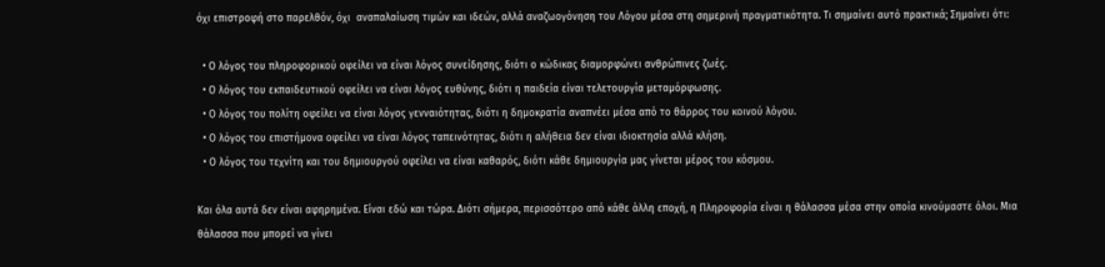όχι επιστροφή στο παρελθόν, όχι  αναπαλαίωση τιμών και ιδεών, αλλά αναζωογόνηση του Λόγου μέσα στη σημερινή πραγματικότητα. Τι σημαίνει αυτό πρακτικά; Σημαίνει ότι:

  • Ο λόγος του πληροφορικού οφείλει να είναι λόγος συνείδησης, διότι ο κώδικας διαμορφώνει ανθρώπινες ζωές.
  • Ο λόγος του εκπαιδευτικού οφείλει να είναι λόγος ευθύνης, διότι η παιδεία είναι τελετουργία μεταμόρφωσης.
  • Ο λόγος του πολίτη οφείλει να είναι λόγος γενναιότητας, διότι η δημοκρατία αναπνέει μέσα από το θάρρος του κοινού λόγου.
  • Ο λόγος του επιστήμονα οφείλει να είναι λόγος ταπεινότητας, διότι η αλήθεια δεν είναι ιδιοκτησία αλλά κλήση.
  • Ο λόγος του τεχνίτη και του δημιουργού οφείλει να είναι καθαρός, διότι κάθε δημιουργία μας γίνεται μέρος του κόσμου.

Και όλα αυτά δεν είναι αφηρημένα. Είναι εδώ και τώρα. Διότι σήμερα, περισσότερο από κάθε άλλη εποχή, η Πληροφορία είναι η θάλασσα μέσα στην οποία κινούμαστε όλοι. Μια θάλασσα που μπορεί να γίνει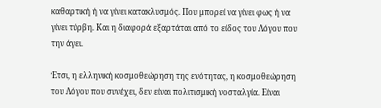καθαρτική ή να γίνει κατακλυσμός. Που μπορεί να γίνει φως ή να γίνει τύρβη. Και η διαφορά εξαρτάται από το είδος του Λόγου που την άγει.

Έτσι, η ελληνική κοσμοθεώρηση της ενότητας, η κοσμοθεώρηση του Λόγου που συνέχει, δεν είναι πολιτισμική νοσταλγία. Είναι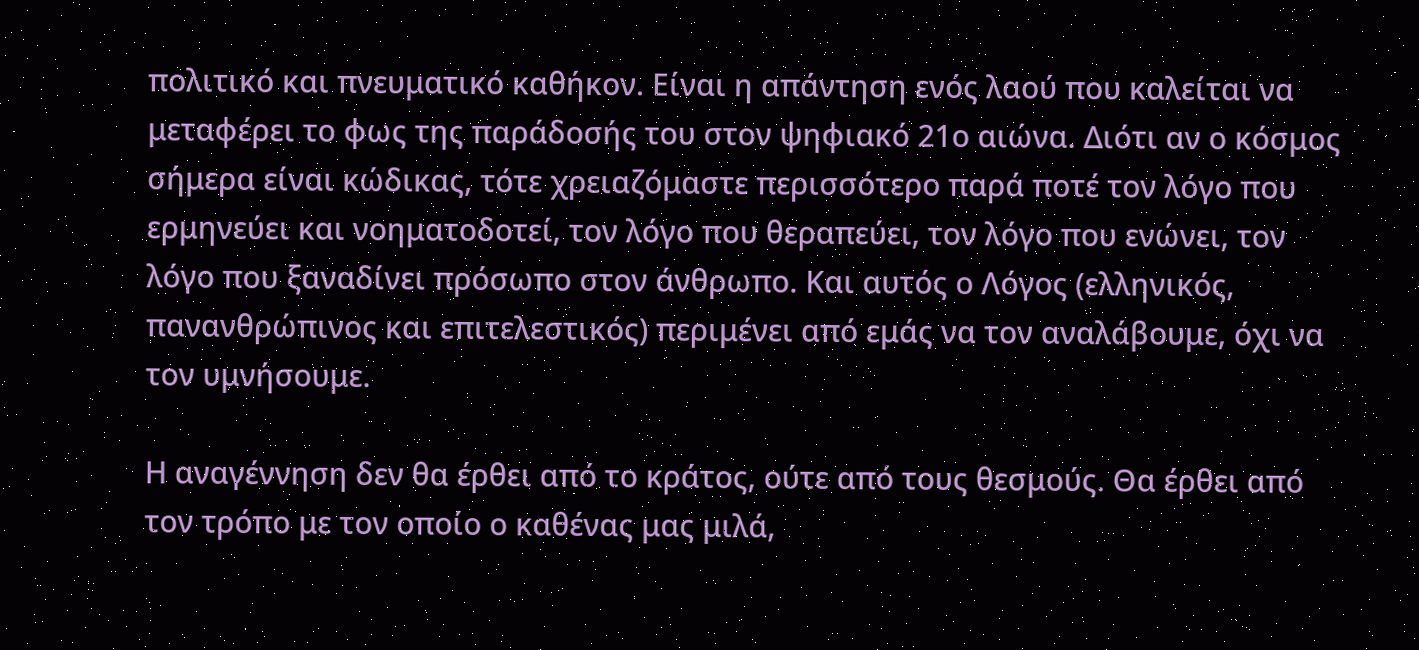πολιτικό και πνευματικό καθήκον. Είναι η απάντηση ενός λαού που καλείται να μεταφέρει το φως της παράδοσής του στον ψηφιακό 21ο αιώνα. Διότι αν ο κόσμος σήμερα είναι κώδικας, τότε χρειαζόμαστε περισσότερο παρά ποτέ τον λόγο που ερμηνεύει και νοηματοδοτεί, τον λόγο που θεραπεύει, τον λόγο που ενώνει, τον λόγο που ξαναδίνει πρόσωπο στον άνθρωπο. Και αυτός ο Λόγος (ελληνικός, πανανθρώπινος και επιτελεστικός) περιμένει από εμάς να τον αναλάβουμε, όχι να τον υμνήσουμε.

Η αναγέννηση δεν θα έρθει από το κράτος, ούτε από τους θεσμούς. Θα έρθει από τον τρόπο με τον οποίο ο καθένας μας μιλά,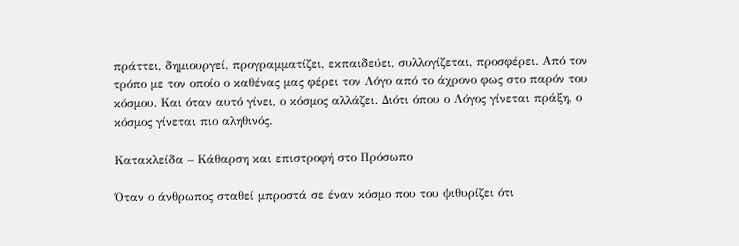πράττει, δημιουργεί, προγραμματίζει, εκπαιδεύει, συλλογίζεται, προσφέρει. Από τον τρόπο με τον οποίο ο καθένας μας φέρει τον Λόγο από το άχρονο φως στο παρόν του κόσμου. Και όταν αυτό γίνει, ο κόσμος αλλάζει. Διότι όπου ο Λόγος γίνεται πράξη, ο κόσμος γίνεται πιο αληθινός.

Κατακλείδα – Κάθαρση και επιστροφή στο Πρόσωπο

Όταν ο άνθρωπος σταθεί μπροστά σε έναν κόσμο που του ψιθυρίζει ότι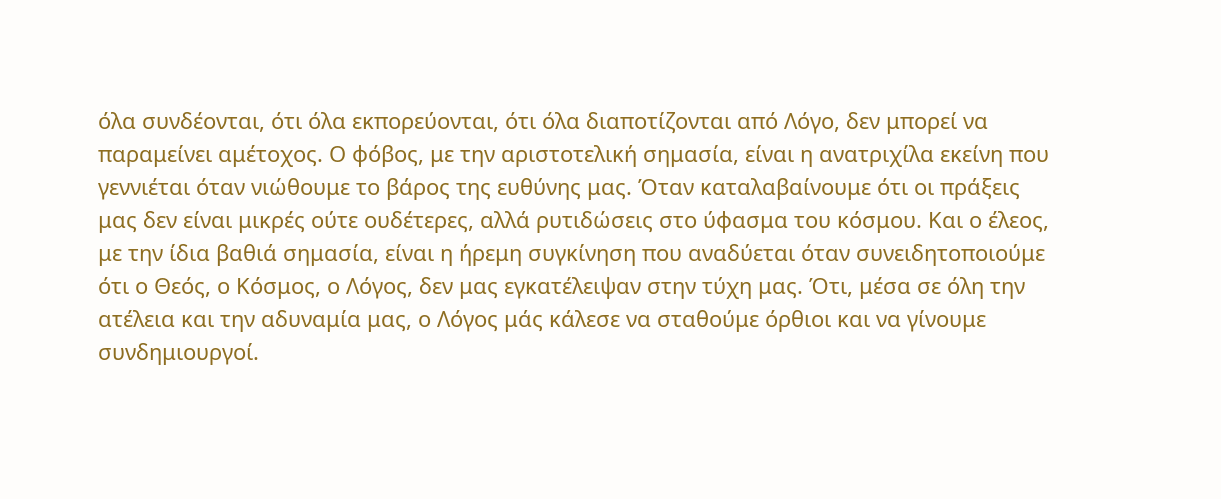όλα συνδέονται, ότι όλα εκπορεύονται, ότι όλα διαποτίζονται από Λόγο, δεν μπορεί να παραμείνει αμέτοχος. Ο φόβος, με την αριστοτελική σημασία, είναι η ανατριχίλα εκείνη που γεννιέται όταν νιώθουμε το βάρος της ευθύνης μας. Όταν καταλαβαίνουμε ότι οι πράξεις μας δεν είναι μικρές ούτε ουδέτερες, αλλά ρυτιδώσεις στο ύφασμα του κόσμου. Και ο έλεος, με την ίδια βαθιά σημασία, είναι η ήρεμη συγκίνηση που αναδύεται όταν συνειδητοποιούμε ότι ο Θεός, ο Κόσμος, ο Λόγος, δεν μας εγκατέλειψαν στην τύχη μας. Ότι, μέσα σε όλη την ατέλεια και την αδυναμία μας, ο Λόγος μάς κάλεσε να σταθούμε όρθιοι και να γίνουμε συνδημιουργοί.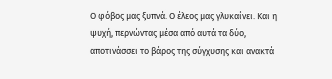Ο φόβος μας ξυπνά. Ο έλεος μας γλυκαίνει. Και η ψυχή, περνώντας μέσα από αυτά τα δύο, αποτινάσσει το βάρος της σύγχυσης και ανακτά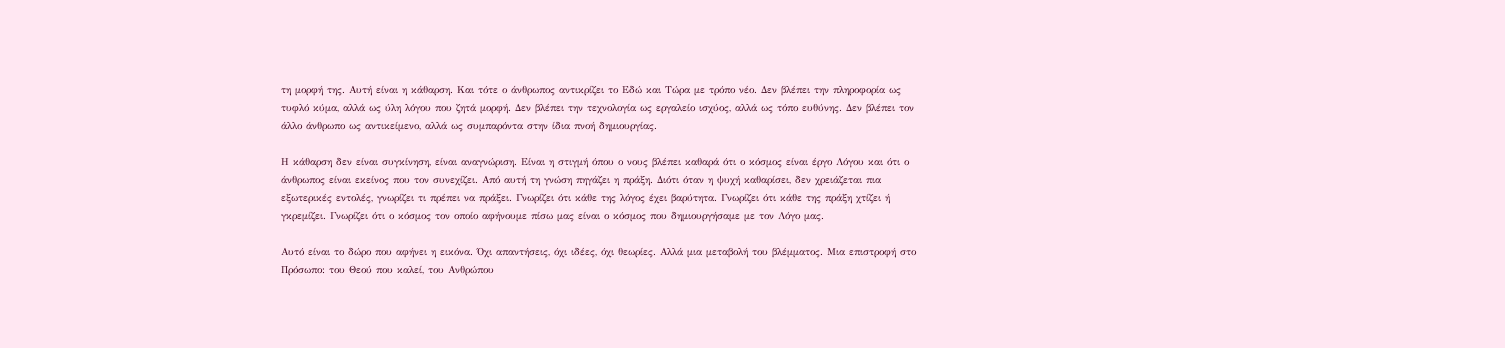τη μορφή της. Αυτή είναι η κάθαρση. Και τότε ο άνθρωπος αντικρίζει το Εδώ και Τώρα με τρόπο νέο. Δεν βλέπει την πληροφορία ως τυφλό κύμα, αλλά ως ύλη λόγου που ζητά μορφή. Δεν βλέπει την τεχνολογία ως εργαλείο ισχύος, αλλά ως τόπο ευθύνης. Δεν βλέπει τον άλλο άνθρωπο ως αντικείμενο, αλλά ως συμπαρόντα στην ίδια πνοή δημιουργίας.

Η κάθαρση δεν είναι συγκίνηση, είναι αναγνώριση. Είναι η στιγμή όπου ο νους βλέπει καθαρά ότι ο κόσμος είναι έργο Λόγου και ότι ο άνθρωπος είναι εκείνος που τον συνεχίζει. Από αυτή τη γνώση πηγάζει η πράξη. Διότι όταν η ψυχή καθαρίσει, δεν χρειάζεται πια εξωτερικές εντολές, γνωρίζει τι πρέπει να πράξει. Γνωρίζει ότι κάθε της λόγος έχει βαρύτητα. Γνωρίζει ότι κάθε της πράξη χτίζει ή γκρεμίζει. Γνωρίζει ότι ο κόσμος τον οποίο αφήνουμε πίσω μας είναι ο κόσμος που δημιουργήσαμε με τον Λόγο μας.

Αυτό είναι το δώρο που αφήνει η εικόνα. Όχι απαντήσεις, όχι ιδέες, όχι θεωρίες. Αλλά μια μεταβολή του βλέμματος. Μια επιστροφή στο Πρόσωπο: του Θεού που καλεί, του Ανθρώπου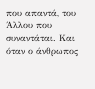που απαντά, του Άλλου που συναντάται. Και όταν ο άνθρωπος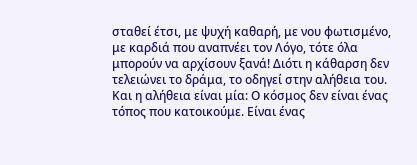σταθεί έτσι, με ψυχή καθαρή, με νου φωτισμένο, με καρδιά που αναπνέει τον Λόγο, τότε όλα μπορούν να αρχίσουν ξανά! Διότι η κάθαρση δεν τελειώνει το δράμα, το οδηγεί στην αλήθεια του. Και η αλήθεια είναι μία: Ο κόσμος δεν είναι ένας τόπος που κατοικούμε. Είναι ένας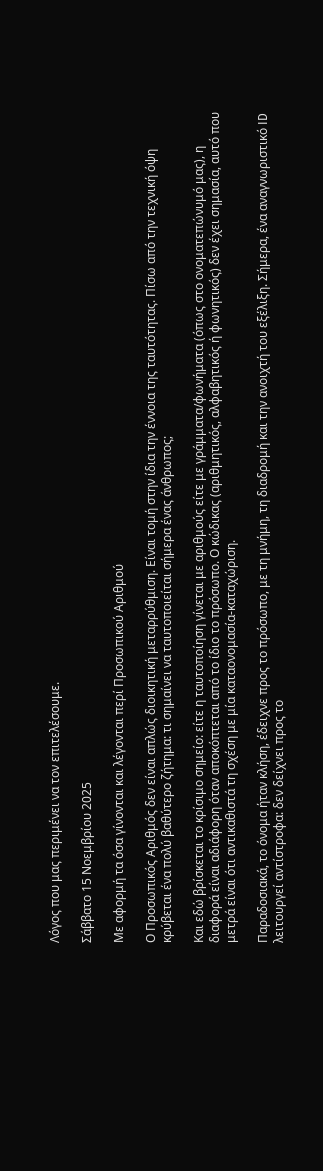Λόγος που μας περιμένει να τον επιτελέσουμε.

Σάββατο 15 Νοεμβρίου 2025

Με αφορμή τα όσα γίνονται και λέγονται περί Προσωπικού Αριθμού

Ο Προσωπικός Αριθμός δεν είναι απλώς διοικητική μεταρρύθμιση. Είναι τομή στην ίδια την έννοια της ταυτότητας. Πίσω από την τεχνική όψη κρύβεται ένα πολύ βαθύτερο ζήτημα: τι σημαίνει να ταυτοποιείται σήμερα ένας άνθρωπος;

Και εδώ βρίσκεται το κρίσιμο σημείο: είτε η ταυτοποίηση γίνεται με αριθμούς είτε με γράμματα/φωνήματα (όπως στο ονοματεπώνυμό μας), η διαφορά είναι αδιάφορη όταν αποκόπτεται από το ίδιο το πρόσωπο. Ο κώδικας (αριθμητικός, αλφαβητικός ή φωνητικός) δεν έχει σημασία, αυτό που μετρά είναι ότι αντικαθιστά τη σχέση με μία καταονομασία-καταχώριση.

Παραδοσιακά, το όνομα ήταν κλήση, έδειχνε προς το πρόσωπο, με τη μνήμη, τη διαδρομή και την ανοιχτή του εξέλιξη. Σήμερα, ένα αναγνωριστικό ID λειτουργεί αντίστροφα: δεν δείχνει προς το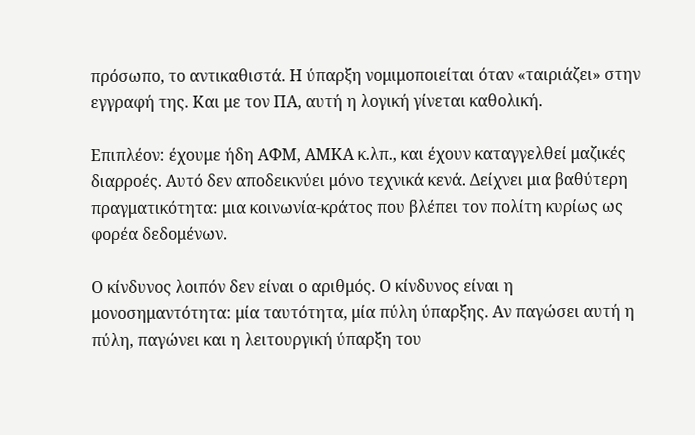πρόσωπο, το αντικαθιστά. Η ύπαρξη νομιμοποιείται όταν «ταιριάζει» στην εγγραφή της. Και με τον ΠΑ, αυτή η λογική γίνεται καθολική.

Επιπλέον: έχουμε ήδη ΑΦΜ, ΑΜΚΑ κ.λπ., και έχουν καταγγελθεί μαζικές διαρροές. Αυτό δεν αποδεικνύει μόνο τεχνικά κενά. Δείχνει μια βαθύτερη πραγματικότητα: μια κοινωνία-κράτος που βλέπει τον πολίτη κυρίως ως φορέα δεδομένων.

Ο κίνδυνος λοιπόν δεν είναι ο αριθμός. Ο κίνδυνος είναι η μονοσημαντότητα: μία ταυτότητα, μία πύλη ύπαρξης. Αν παγώσει αυτή η πύλη, παγώνει και η λειτουργική ύπαρξη του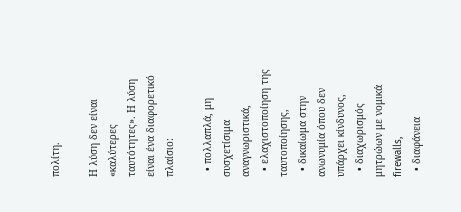πολίτη.

Η λύση δεν είναι «καλύτερες ταυτότητες». Η λύση είναι ένα διαφορετικό πλαίσιο:

  • πολλαπλά, μη συσχετίσιμα αναγνωριστικά,
  • ελαχιστοποίηση της ταυτοποίησης,
  • δικαίωμα στην ανωνυμία όπου δεν υπάρχει κίνδυνος,
  • διαχωρισμός μητρώων με νομικά firewalls,
  • διαφάνεια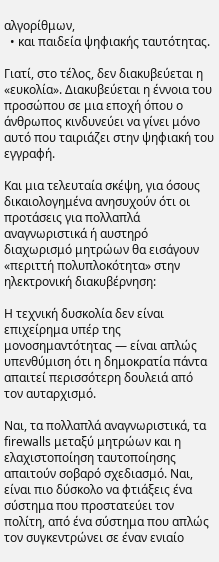αλγορίθμων,
  • και παιδεία ψηφιακής ταυτότητας.

Γιατί, στο τέλος, δεν διακυβεύεται η «ευκολία». Διακυβεύεται η έννοια του προσώπου σε μια εποχή όπου ο άνθρωπος κινδυνεύει να γίνει μόνο αυτό που ταιριάζει στην ψηφιακή του εγγραφή.

Και μια τελευταία σκέψη, για όσους δικαιολογημένα ανησυχούν ότι οι προτάσεις για πολλαπλά αναγνωριστικά ή αυστηρό διαχωρισμό μητρώων θα εισάγουν «περιττή πολυπλοκότητα» στην ηλεκτρονική διακυβέρνηση:

Η τεχνική δυσκολία δεν είναι επιχείρημα υπέρ της μονοσημαντότητας — είναι απλώς υπενθύμιση ότι η δημοκρατία πάντα απαιτεί περισσότερη δουλειά από τον αυταρχισμό.

Ναι, τα πολλαπλά αναγνωριστικά, τα firewalls μεταξύ μητρώων και η ελαχιστοποίηση ταυτοποίησης απαιτούν σοβαρό σχεδιασμό. Ναι, είναι πιο δύσκολο να φτιάξεις ένα σύστημα που προστατεύει τον πολίτη, από ένα σύστημα που απλώς τον συγκεντρώνει σε έναν ενιαίο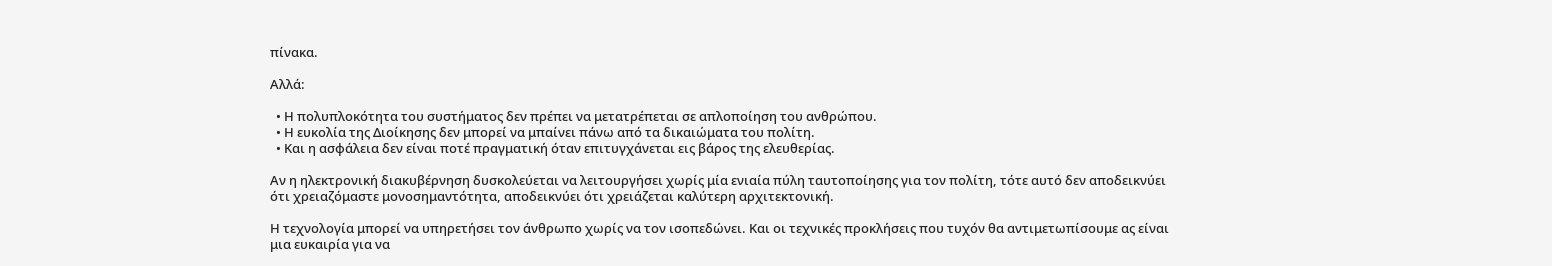πίνακα.

Αλλά:

  • Η πολυπλοκότητα του συστήματος δεν πρέπει να μετατρέπεται σε απλοποίηση του ανθρώπου.
  • Η ευκολία της Διοίκησης δεν μπορεί να μπαίνει πάνω από τα δικαιώματα του πολίτη.
  • Και η ασφάλεια δεν είναι ποτέ πραγματική όταν επιτυγχάνεται εις βάρος της ελευθερίας.

Αν η ηλεκτρονική διακυβέρνηση δυσκολεύεται να λειτουργήσει χωρίς μία ενιαία πύλη ταυτοποίησης για τον πολίτη, τότε αυτό δεν αποδεικνύει ότι χρειαζόμαστε μονοσημαντότητα, αποδεικνύει ότι χρειάζεται καλύτερη αρχιτεκτονική.

Η τεχνολογία μπορεί να υπηρετήσει τον άνθρωπο χωρίς να τον ισοπεδώνει. Και οι τεχνικές προκλήσεις που τυχόν θα αντιμετωπίσουμε ας είναι μια ευκαιρία για να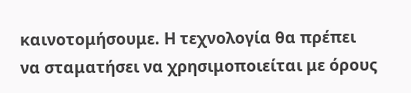καινοτομήσουμε. Η τεχνολογία θα πρέπει να σταματήσει να χρησιμοποιείται με όρους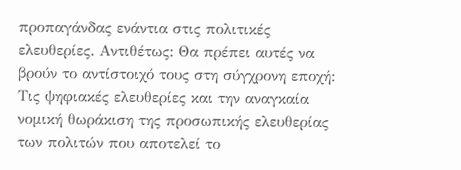προπαγάνδας ενάντια στις πολιτικές ελευθερίες. Αντιθέτως: Θα πρέπει αυτές να βρούν το αντίστοιχό τους στη σύγχρονη εποχή: Τις ψηφιακές ελευθερίες και την αναγκαία νομική θωράκιση της προσωπικής ελευθερίας των πολιτών που αποτελεί το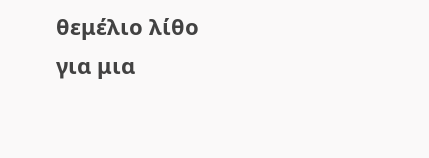θεμέλιο λίθο για μια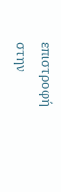επιστροφή στην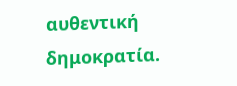αυθεντική δημοκρατία.